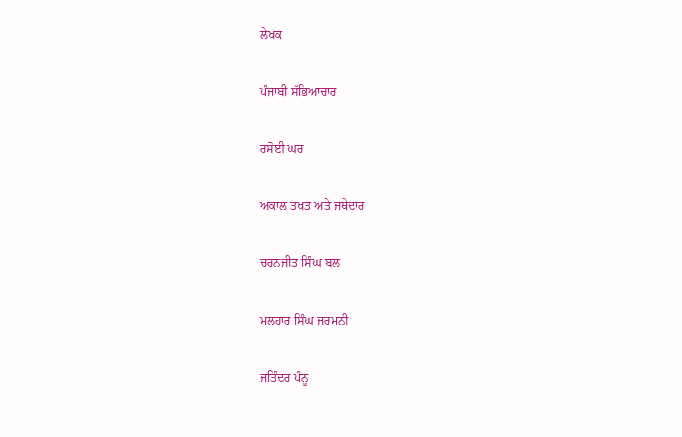ਲੇਖਕ

ਪੰਜਾਬੀ ਸੱਭਿਆਚਾਰ

ਰਸੋਈ ਘਰ

ਅਕਾਲ ਤਖਤ ਅਤੇ ਜਥੇਦਾਰ

ਚਰਨਜੀਤ ਸਿੰਘ ਬਲ

ਮਲਹਾਰ ਸਿੰਘ ਜਰਮਨੀ

ਜਤਿੰਦਰ ਪੰਨੂ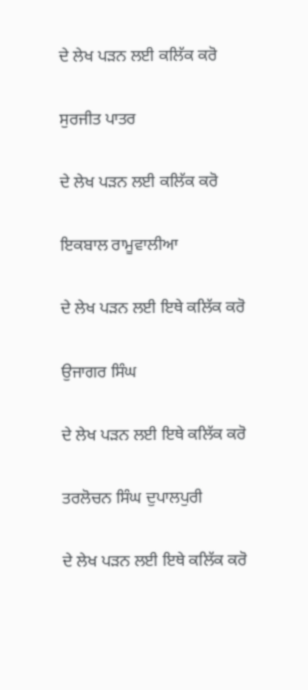ਦੇ ਲੇਖ ਪੜਨ ਲਈ ਕਲਿੱਕ ਕਰੋ

ਸੁਰਜੀਤ ਪਾਤਰ

ਦੇ ਲੇਖ ਪੜਨ ਲਈ ਕਲਿੱਕ ਕਰੋ

ਇਕਬਾਲ ਰਾਮੂਵਾਲੀਆ

ਦੇ ਲੇਖ ਪੜਨ ਲਈ ਇਥੇ ਕਲਿੱਕ ਕਰੋ

ਉਜਾਗਰ ਸਿੰਘ

ਦੇ ਲੇਖ ਪੜਨ ਲਈ ਇਥੇ ਕਲਿੱਕ ਕਰੋ

ਤਰਲੋਚਨ ਸਿੰਘ ਦੁਪਾਲਪੁਰੀ

ਦੇ ਲੇਖ ਪੜਨ ਲਈ ਇਥੇ ਕਲਿੱਕ ਕਰੋ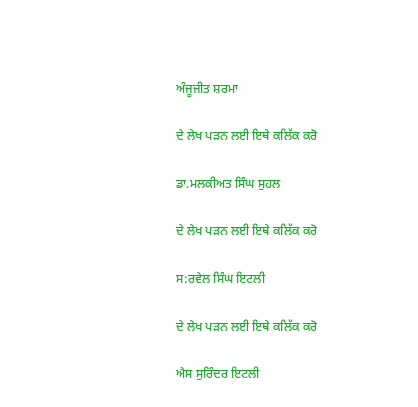ਅੰਜੂਜੀਤ ਸ਼ਰਮਾ

ਦੇ ਲੇਖ ਪੜਨ ਲਈ ਇਥੇ ਕਲਿੱਕ ਕਰੋ

ਡਾ.ਮਲਕੀਅਤ ਸਿੰਘ ਸੁਹਲ

ਦੇ ਲੇਖ ਪੜਨ ਲਈ ਇਥੇ ਕਲਿੱਕ ਕਰੋ

ਸ:ਰਵੇਲ ਸਿੰਘ ਇਟਲੀ

ਦੇ ਲੇਖ ਪੜਨ ਲਈ ਇਥੇ ਕਲਿੱਕ ਕਰੋ

ਐਸ ਸੁਰਿੰਦਰ ਇਟਲੀ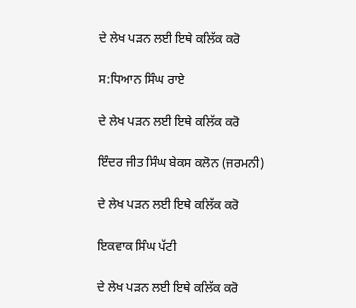ਦੇ ਲੇਖ ਪੜਨ ਲਈ ਇਥੇ ਕਲਿੱਕ ਕਰੋ

ਸ:ਧਿਆਨ ਸਿੰਘ ਰਾਏ

ਦੇ ਲੇਖ ਪੜਨ ਲਈ ਇਥੇ ਕਲਿੱਕ ਕਰੋ

ਇੰਦਰ ਜੀਤ ਸਿੰਘ ਬੇਕਸ ਕਲੋਨ (ਜਰਮਨੀ)

ਦੇ ਲੇਖ ਪੜਨ ਲਈ ਇਥੇ ਕਲਿੱਕ ਕਰੋ

ਇਕਵਾਕ ਸਿੰਘ ਪੱਟੀ

ਦੇ ਲੇਖ ਪੜਨ ਲਈ ਇਥੇ ਕਲਿੱਕ ਕਰੋ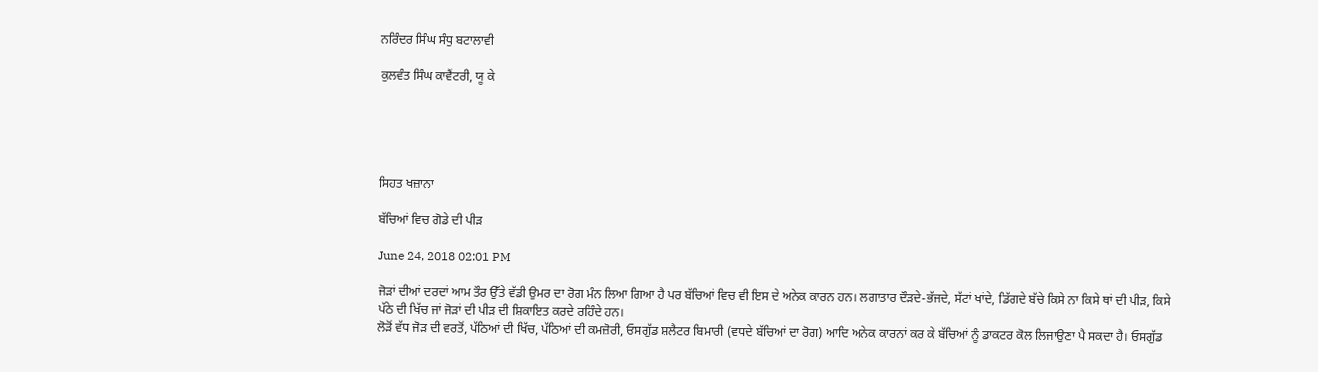ਨਰਿੰਦਰ ਸਿੰਘ ਸੰਧੁ ਬਟਾਲਾਵੀ

ਕੁਲਵੰਤ ਸਿੰਘ ਕਾਵੈਂਟਰੀ, ਯੂ ਕੇ





ਸਿਹਤ ਖਜ਼ਾਨਾ

ਬੱਚਿਆਂ ਵਿਚ ਗੋਡੇ ਦੀ ਪੀੜ

June 24, 2018 02:01 PM

ਜੋੜਾਂ ਦੀਆਂ ਦਰਦਾਂ ਆਮ ਤੌਰ ਉੱਤੇ ਵੱਡੀ ਉਮਰ ਦਾ ਰੋਗ ਮੰਨ ਲਿਆ ਗਿਆ ਹੈ ਪਰ ਬੱਚਿਆਂ ਵਿਚ ਵੀ ਇਸ ਦੇ ਅਨੇਕ ਕਾਰਨ ਹਨ। ਲਗਾਤਾਰ ਦੌੜਦੇ-ਭੱਜਦੇ, ਸੱਟਾਂ ਖਾਂਦੇ, ਡਿੱਗਦੇ ਬੱਚੇ ਕਿਸੇ ਨਾ ਕਿਸੇ ਥਾਂ ਦੀ ਪੀੜ, ਕਿਸੇ ਪੱਠੇ ਦੀ ਖਿੱਚ ਜਾਂ ਜੋੜਾਂ ਦੀ ਪੀੜ ਦੀ ਸ਼ਿਕਾਇਤ ਕਰਦੇ ਰਹਿੰਦੇ ਹਨ।
ਲੋੜੋਂ ਵੱਧ ਜੋੜ ਦੀ ਵਰਤੋਂ, ਪੱਠਿਆਂ ਦੀ ਖਿੱਚ, ਪੱਠਿਆਂ ਦੀ ਕਮਜ਼ੋਰੀ, ਓਸਗੁੱਡ ਸ਼ਲੈਟਰ ਬਿਮਾਰੀ (ਵਧਦੇ ਬੱਚਿਆਂ ਦਾ ਰੋਗ) ਆਦਿ ਅਨੇਕ ਕਾਰਨਾਂ ਕਰ ਕੇ ਬੱਚਿਆਂ ਨੂੰ ਡਾਕਟਰ ਕੋਲ ਲਿਜਾਉਣਾ ਪੈ ਸਕਦਾ ਹੈ। ਓਸਗੁੱਡ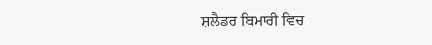ਸ਼ਲੈਡਰ ਬਿਮਾਰੀ ਵਿਚ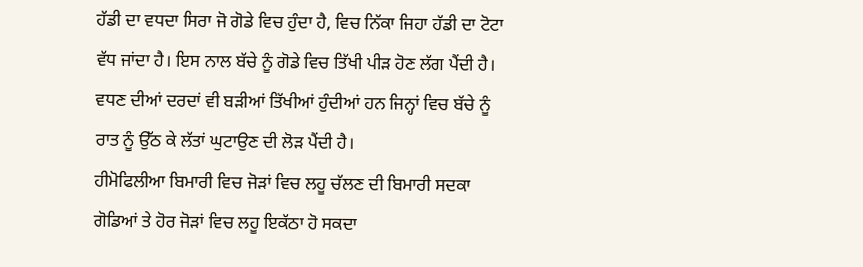ਹੱਡੀ ਦਾ ਵਧਦਾ ਸਿਰਾ ਜੋ ਗੋਡੇ ਵਿਚ ਹੁੰਦਾ ਹੈ, ਵਿਚ ਨਿੱਕਾ ਜਿਹਾ ਹੱਡੀ ਦਾ ਟੋਟਾ ਵੱਧ ਜਾਂਦਾ ਹੈ। ਇਸ ਨਾਲ ਬੱਚੇ ਨੂੰ ਗੋਡੇ ਵਿਚ ਤਿੱਖੀ ਪੀੜ ਹੋਣ ਲੱਗ ਪੈਂਦੀ ਹੈ। ਵਧਣ ਦੀਆਂ ਦਰਦਾਂ ਵੀ ਬੜੀਆਂ ਤਿੱਖੀਆਂ ਹੁੰਦੀਆਂ ਹਨ ਜਿਨ੍ਹਾਂ ਵਿਚ ਬੱਚੇ ਨੂੰ ਰਾਤ ਨੂੰ ਉੱਠ ਕੇ ਲੱਤਾਂ ਘੁਟਾਉਣ ਦੀ ਲੋੜ ਪੈਂਦੀ ਹੈ।
ਹੀਮੋਫਿਲੀਆ ਬਿਮਾਰੀ ਵਿਚ ਜੋੜਾਂ ਵਿਚ ਲਹੂ ਚੱਲਣ ਦੀ ਬਿਮਾਰੀ ਸਦਕਾ ਗੋਡਿਆਂ ਤੇ ਹੋਰ ਜੋੜਾਂ ਵਿਚ ਲਹੂ ਇਕੱਠਾ ਹੋ ਸਕਦਾ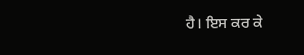ਹੈ। ਇਸ ਕਰ ਕੇ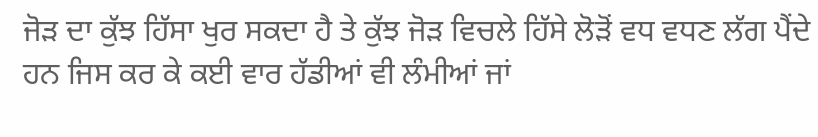ਜੋੜ ਦਾ ਕੁੱਝ ਹਿੱਸਾ ਖੁਰ ਸਕਦਾ ਹੈ ਤੇ ਕੁੱਝ ਜੋੜ ਵਿਚਲੇ ਹਿੱਸੇ ਲੋੜੋਂ ਵਧ ਵਧਣ ਲੱਗ ਪੈਂਦੇ ਹਨ ਜਿਸ ਕਰ ਕੇ ਕਈ ਵਾਰ ਹੱਡੀਆਂ ਵੀ ਲੰਮੀਆਂ ਜਾਂ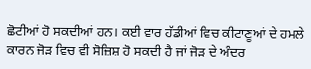ਛੋਟੀਆਂ ਹੋ ਸਕਦੀਆਂ ਹਨ। ਕਈ ਵਾਰ ਹੱਡੀਆਂ ਵਿਚ ਕੀਟਾਣੂਆਂ ਦੇ ਹਮਲੇ ਕਾਰਨ ਜੋੜ ਵਿਚ ਵੀ ਸੋਜ਼ਿਸ਼ ਹੋ ਸਕਦੀ ਹੈ ਜਾਂ ਜੋੜ ਦੇ ਅੰਦਰ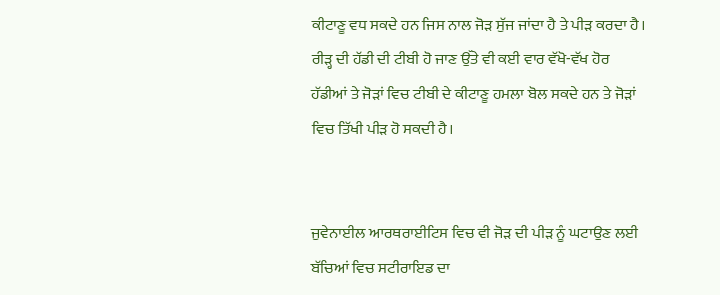ਕੀਟਾਣੂ ਵਧ ਸਕਦੇ ਹਨ ਜਿਸ ਨਾਲ ਜੋੜ ਸੁੱਜ ਜਾਂਦਾ ਹੈ ਤੇ ਪੀੜ ਕਰਦਾ ਹੈ। ਰੀੜ੍ਹ ਦੀ ਹੱਡੀ ਦੀ ਟੀਬੀ ਹੋ ਜਾਣ ਉੱਤੇ ਵੀ ਕਈ ਵਾਰ ਵੱਖੋ-ਵੱਖ ਹੋਰ ਹੱਡੀਆਂ ਤੇ ਜੋੜਾਂ ਵਿਚ ਟੀਬੀ ਦੇ ਕੀਟਾਣੂ ਹਮਲਾ ਬੋਲ ਸਕਦੇ ਹਨ ਤੇ ਜੋੜਾਂ ਵਿਚ ਤਿੱਖੀ ਪੀੜ ਹੋ ਸਕਦੀ ਹੈ।


ਜੁਵੇਨਾਈਲ ਆਰਥਰਾਈਟਿਸ ਵਿਚ ਵੀ ਜੋੜ ਦੀ ਪੀੜ ਨੂੰ ਘਟਾਉਣ ਲਈ ਬੱਚਿਆਂ ਵਿਚ ਸਟੀਰਾਇਡ ਦਾ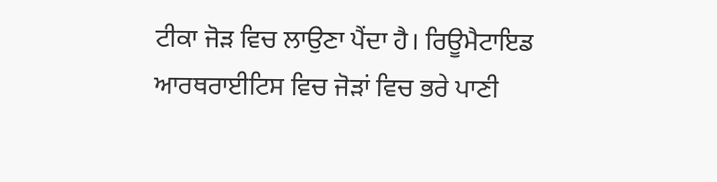ਟੀਕਾ ਜੋੜ ਵਿਚ ਲਾਉਣਾ ਪੈਂਦਾ ਹੈ। ਰਿਊਮੈਟਾਇਡ ਆਰਥਰਾਈਟਿਸ ਵਿਚ ਜੋੜਾਂ ਵਿਚ ਭਰੇ ਪਾਣੀ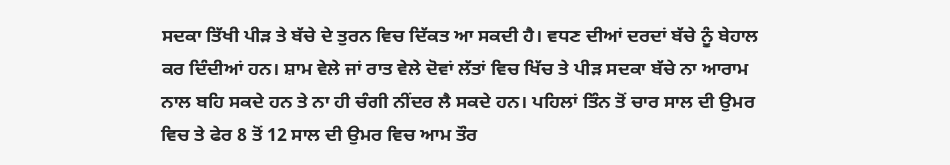ਸਦਕਾ ਤਿੱਖੀ ਪੀੜ ਤੇ ਬੱਚੇ ਦੇ ਤੁਰਨ ਵਿਚ ਦਿੱਕਤ ਆ ਸਕਦੀ ਹੈ। ਵਧਣ ਦੀਆਂ ਦਰਦਾਂ ਬੱਚੇ ਨੂੰ ਬੇਹਾਲ ਕਰ ਦਿੰਦੀਆਂ ਹਨ। ਸ਼ਾਮ ਵੇਲੇ ਜਾਂ ਰਾਤ ਵੇਲੇ ਦੋਵਾਂ ਲੱਤਾਂ ਵਿਚ ਖਿੱਚ ਤੇ ਪੀੜ ਸਦਕਾ ਬੱਚੇ ਨਾ ਆਰਾਮ ਨਾਲ ਬਹਿ ਸਕਦੇ ਹਨ ਤੇ ਨਾ ਹੀ ਚੰਗੀ ਨੀਂਦਰ ਲੈ ਸਕਦੇ ਹਨ। ਪਹਿਲਾਂ ਤਿੰਨ ਤੋਂ ਚਾਰ ਸਾਲ ਦੀ ਉਮਰ ਵਿਚ ਤੇ ਫੇਰ 8 ਤੋਂ 12 ਸਾਲ ਦੀ ਉਮਰ ਵਿਚ ਆਮ ਤੌਰ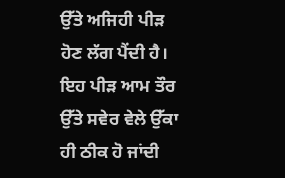ਉੱਤੇ ਅਜਿਹੀ ਪੀੜ ਹੋਣ ਲੱਗ ਪੈਂਦੀ ਹੈ। ਇਹ ਪੀੜ ਆਮ ਤੌਰ ਉੱਤੇ ਸਵੇਰ ਵੇਲੇ ਉੱਕਾ ਹੀ ਠੀਕ ਹੋ ਜਾਂਦੀ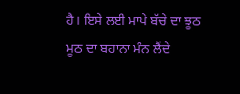ਹੈ। ਇਸੇ ਲਈ ਮਾਪੇ ਬੱਚੇ ਦਾ ਝੂਠ ਮੂਠ ਦਾ ਬਹਾਨਾ ਮੰਨ ਲੈਂਦੇ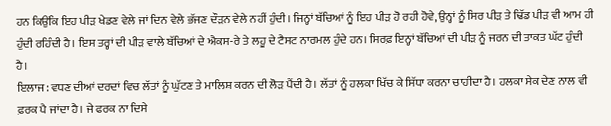ਹਨ ਕਿਉਂਕਿ ਇਹ ਪੀੜ ਖੇਡਣ ਵੇਲੇ ਜਾਂ ਦਿਨ ਵੇਲੇ ਭੱਜਣ ਦੌੜਨ ਵੇਲੇ ਨਹੀਂ ਹੁੰਦੀ। ਜਿਨ੍ਹਾਂ ਬੱਚਿਆਂ ਨੂੰ ਇਹ ਪੀੜ ਹੋ ਰਹੀ ਹੋਵੇ, ਉਨ੍ਹਾਂ ਨੂੰ ਸਿਰ ਪੀੜ ਤੇ ਢਿੱਡ ਪੀੜ ਵੀ ਆਮ ਹੀ ਹੁੰਦੀ ਰਹਿੰਦੀ ਹੈ। ਇਸ ਤਰ੍ਹਾਂ ਦੀ ਪੀੜ ਵਾਲੇ ਬੱਚਿਆਂ ਦੇ ਐਕਸ-ਰੇ ਤੇ ਲਹੂ ਦੇ ਟੈਸਟ ਨਾਰਮਲ ਹੁੰਦੇ ਹਨ। ਸਿਰਫ਼ ਇਨ੍ਹਾਂ ਬੱਚਿਆਂ ਦੀ ਪੀੜ ਨੂੰ ਜਰਨ ਦੀ ਤਾਕਤ ਘੱਟ ਹੁੰਦੀ ਹੈ।
ਇਲਾਜ: ਵਧਣ ਦੀਆਂ ਦਰਦਾਂ ਵਿਚ ਲੱਤਾਂ ਨੂੰ ਘੁੱਟਣ ਤੇ ਮਾਲਿਸ਼ ਕਰਨ ਦੀ ਲੋੜ ਪੈਂਦੀ ਹੈ। ਲੱਤਾਂ ਨੂੰ ਹਲਕਾ ਖਿੱਚ ਕੇ ਸਿੱਧਾ ਕਰਨਾ ਚਾਹੀਦਾ ਹੈ। ਹਲਕਾ ਸੇਕ ਦੇਣ ਨਾਲ ਵੀ ਫ਼ਰਕ ਪੈ ਜਾਂਦਾ ਹੈ। ਜੇ ਫਰਕ ਨਾ ਦਿਸੇ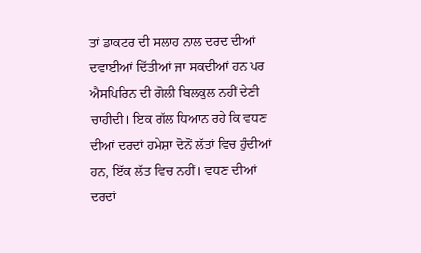ਤਾਂ ਡਾਕਟਰ ਦੀ ਸਲਾਹ ਨਾਲ ਦਰਦ ਦੀਆਂ ਦਵਾਈਆਂ ਦਿੱਤੀਆਂ ਜਾ ਸਕਦੀਆਂ ਹਨ ਪਰ ਐਸਪਿਰਿਨ ਦੀ ਗੋਲੀ ਬਿਲਕੁਲ ਨਹੀਂ ਦੇਣੀ ਚਾਹੀਦੀ। ਇਕ ਗੱਲ ਧਿਆਨ ਰਹੇ ਕਿ ਵਧਣ ਦੀਆਂ ਦਰਦਾਂ ਹਮੇਸ਼ਾ ਦੋਨੋਂ ਲੱਤਾਂ ਵਿਚ ਹੁੰਦੀਆਂ ਹਨ, ਇੱਕ ਲੱਤ ਵਿਚ ਨਹੀਂ। ਵਧਣ ਦੀਆਂ ਦਰਦਾਂ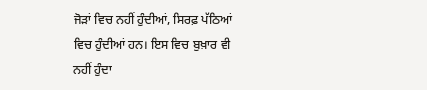ਜੋੜਾਂ ਵਿਚ ਨਹੀਂ ਹੁੰਦੀਆਂ, ਸਿਰਫ਼ ਪੱਠਿਆਂ ਵਿਚ ਹੁੰਦੀਆਂ ਹਨ। ਇਸ ਵਿਚ ਬੁਖ਼ਾਰ ਵੀ ਨਹੀਂ ਹੁੰਦਾ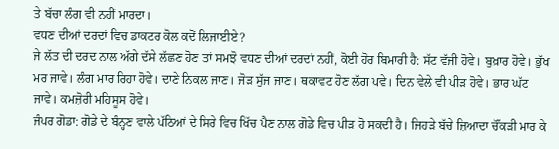ਤੇ ਬੱਚਾ ਲੰਗ ਵੀ ਨਹੀਂ ਮਾਰਦਾ।
ਵਧਣ ਦੀਆਂ ਦਰਦਾਂ ਵਿਚ ਡਾਕਟਰ ਕੋਲ ਕਦੋਂ ਲਿਜਾਈਏ?
ਜੇ ਲੱਤ ਦੀ ਦਰਦ ਨਾਲ ਅੱਗੇ ਦੱਸੇ ਲੱਛਣ ਹੋਣ ਤਾਂ ਸਮਝੋ ਵਧਣ ਦੀਆਂ ਦਰਦਾਂ ਨਹੀਂ, ਕੋਈ ਹੋਰ ਬਿਮਾਰੀ ਹੈ: ਸੱਟ ਵੱਜੀ ਹੋਵੇ। ਬੁਖ਼ਾਰ ਹੋਵੇ। ਭੁੱਖ ਮਰ ਜਾਵੇ। ਲੰਗ ਮਾਰ ਰਿਹਾ ਹੋਵੇ। ਦਾਣੇ ਨਿਕਲ ਜਾਣ। ਜੋੜ ਸੁੱਜ ਜਾਣ। ਥਕਾਵਟ ਹੋਣ ਲੱਗ ਪਵੇ। ਦਿਨ ਵੇਲੇ ਵੀ ਪੀੜ ਹੋਵੇ। ਭਾਰ ਘੱਟ ਜਾਵੇ। ਕਮਜ਼ੋਰੀ ਮਹਿਸੂਸ ਹੋਵੇ।
ਜੰਪਰ ਗੋਡਾ: ਗੋਡੇ ਦੇ ਬੰਨ੍ਹਣ ਵਾਲੇ ਪੱਠਿਆਂ ਦੇ ਸਿਰੇ ਵਿਚ ਖਿੱਚ ਪੈਣ ਨਾਲ ਗੋਡੇ ਵਿਚ ਪੀੜ ਹੋ ਸਕਦੀ ਹੈ। ਜਿਹੜੇ ਬੱਚੇ ਜ਼ਿਆਦਾ ਚੌਂਕੜੀ ਮਾਰ ਕੇ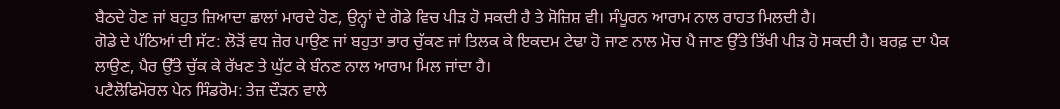ਬੈਠਦੇ ਹੋਣ ਜਾਂ ਬਹੁਤ ਜ਼ਿਆਦਾ ਛਾਲਾਂ ਮਾਰਦੇ ਹੋਣ, ਉਨ੍ਹਾਂ ਦੇ ਗੋਡੇ ਵਿਚ ਪੀੜ ਹੋ ਸਕਦੀ ਹੈ ਤੇ ਸੋਜ਼ਿਸ਼ ਵੀ। ਸੰਪੂਰਨ ਆਰਾਮ ਨਾਲ ਰਾਹਤ ਮਿਲਦੀ ਹੈ।
ਗੋਡੇ ਦੇ ਪੱਠਿਆਂ ਦੀ ਸੱਟ: ਲੋੜੋਂ ਵਧ ਜ਼ੋਰ ਪਾਉਣ ਜਾਂ ਬਹੁਤਾ ਭਾਰ ਚੁੱਕਣ ਜਾਂ ਤਿਲਕ ਕੇ ਇਕਦਮ ਟੇਢਾ ਹੋ ਜਾਣ ਨਾਲ ਮੋਚ ਪੈ ਜਾਣ ਉੱਤੇ ਤਿੱਖੀ ਪੀੜ ਹੋ ਸਕਦੀ ਹੈ। ਬਰਫ਼ ਦਾ ਪੈਕ ਲਾਉਣ, ਪੈਰ ਉੱਤੇ ਚੁੱਕ ਕੇ ਰੱਖਣ ਤੇ ਘੁੱਟ ਕੇ ਬੰਨਣ ਨਾਲ ਆਰਾਮ ਮਿਲ ਜਾਂਦਾ ਹੈ।
ਪਟੈਲੋਫਿਮੋਰਲ ਪੇਨ ਸਿੰਡਰੋਮ: ਤੇਜ਼ ਦੌੜਨ ਵਾਲੇ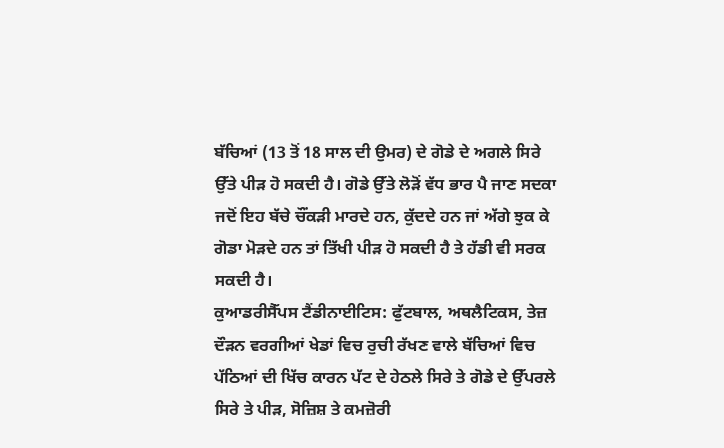ਬੱਚਿਆਂ (13 ਤੋਂ 18 ਸਾਲ ਦੀ ਉਮਰ) ਦੇ ਗੋਡੇ ਦੇ ਅਗਲੇ ਸਿਰੇ ਉੱਤੇ ਪੀੜ ਹੋ ਸਕਦੀ ਹੈ। ਗੋਡੇ ਉੱਤੇ ਲੋੜੋਂ ਵੱਧ ਭਾਰ ਪੈ ਜਾਣ ਸਦਕਾ ਜਦੋਂ ਇਹ ਬੱਚੇ ਚੌਂਕੜੀ ਮਾਰਦੇ ਹਨ, ਕੁੱਦਦੇ ਹਨ ਜਾਂ ਅੱਗੇ ਝੁਕ ਕੇ ਗੋਡਾ ਮੋੜਦੇ ਹਨ ਤਾਂ ਤਿੱਖੀ ਪੀੜ ਹੋ ਸਕਦੀ ਹੈ ਤੇ ਹੱਡੀ ਵੀ ਸਰਕ ਸਕਦੀ ਹੈ।
ਕੁਆਡਰੀਸੈੱਪਸ ਟੈਂਡੀਨਾਈਟਿਸ: ਫੁੱਟਬਾਲ, ਅਥਲੈਟਿਕਸ, ਤੇਜ਼ ਦੌੜਨ ਵਰਗੀਆਂ ਖੇਡਾਂ ਵਿਚ ਰੁਚੀ ਰੱਖਣ ਵਾਲੇ ਬੱਚਿਆਂ ਵਿਚ ਪੱਠਿਆਂ ਦੀ ਖਿੱਚ ਕਾਰਨ ਪੱਟ ਦੇ ਹੇਠਲੇ ਸਿਰੇ ਤੇ ਗੋਡੇ ਦੇ ਉੱਪਰਲੇ ਸਿਰੇ ਤੇ ਪੀੜ, ਸੋਜ਼ਿਸ਼ ਤੇ ਕਮਜ਼ੋਰੀ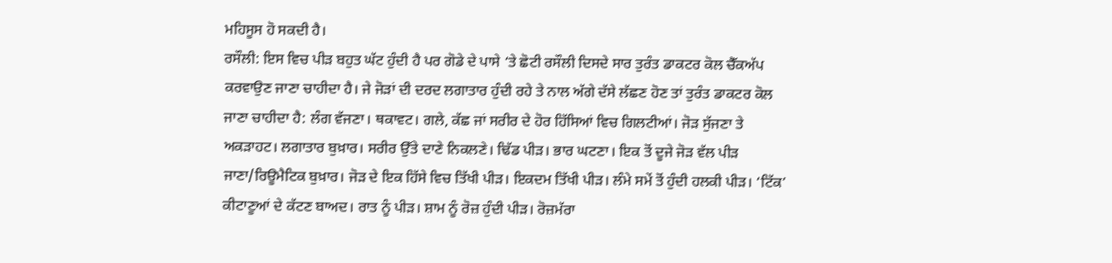ਮਹਿਸੂਸ ਹੋ ਸਕਦੀ ਹੈ।
ਰਸੌਲੀ: ਇਸ ਵਿਚ ਪੀੜ ਬਹੁਤ ਘੱਟ ਹੁੰਦੀ ਹੈ ਪਰ ਗੋਡੇ ਦੇ ਪਾਸੇ ‘ਤੇ ਛੋਟੀ ਰਸੌਲੀ ਦਿਸਦੇ ਸਾਰ ਤੁਰੰਤ ਡਾਕਟਰ ਕੋਲ ਚੈੱਕਅੱਪ ਕਰਵਾਉਣ ਜਾਣਾ ਚਾਹੀਦਾ ਹੈ। ਜੇ ਜੋੜਾਂ ਦੀ ਦਰਦ ਲਗਾਤਾਰ ਹੁੰਦੀ ਰਹੇ ਤੇ ਨਾਲ ਅੱਗੇ ਦੱਸੇ ਲੱਛਣ ਹੋਣ ਤਾਂ ਤੁਰੰਤ ਡਾਕਟਰ ਕੋਲ ਜਾਣਾ ਚਾਹੀਦਾ ਹੈ: ਲੰਗ ਵੱਜਣਾ। ਥਕਾਵਟ। ਗਲੇ, ਕੱਛ ਜਾਂ ਸਰੀਰ ਦੇ ਹੋਰ ਹਿੱਸਿਆਂ ਵਿਚ ਗਿਲਟੀਆਂ। ਜੋੜ ਸੁੱਜਣਾ ਤੇ ਅਕੜਾਹਟ। ਲਗਾਤਾਰ ਬੁਖ਼ਾਰ। ਸਰੀਰ ਉੱਤੇ ਦਾਣੇ ਨਿਕਲਣੇ। ਢਿੱਡ ਪੀੜ। ਭਾਰ ਘਟਣਾ। ਇਕ ਤੋਂ ਦੂਜੇ ਜੋੜ ਵੱਲ ਪੀੜ ਜਾਣਾ/ਰਿਊਮੈਟਿਕ ਬੁਖ਼ਾਰ। ਜੋੜ ਦੇ ਇਕ ਹਿੱਸੇ ਵਿਚ ਤਿੱਖੀ ਪੀੜ। ਇਕਦਮ ਤਿੱਖੀ ਪੀੜ। ਲੰਮੇ ਸਮੇਂ ਤੋਂ ਹੁੰਦੀ ਹਲਕੀ ਪੀੜ। ‘ਟਿੱਕ’ ਕੀਟਾਣੂਆਂ ਦੇ ਕੱਟਣ ਬਾਅਦ। ਰਾਤ ਨੂੰ ਪੀੜ। ਸ਼ਾਮ ਨੂੰ ਰੋਜ਼ ਹੁੰਦੀ ਪੀੜ। ਰੋਜ਼ਮੱਰਾ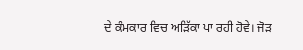ਦੇ ਕੰਮਕਾਰ ਵਿਚ ਅੜਿੱਕਾ ਪਾ ਰਹੀ ਹੋਵੇ। ਜੋੜ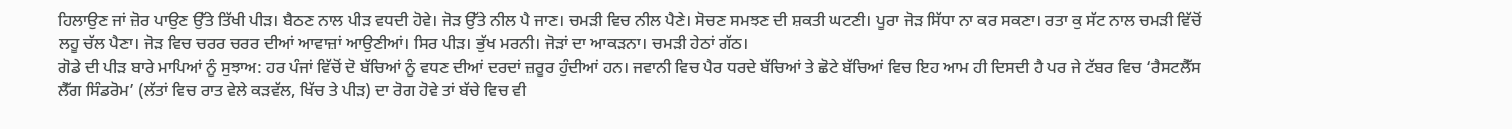ਹਿਲਾਉਣ ਜਾਂ ਜ਼ੋਰ ਪਾਉਣ ਉੱਤੇ ਤਿੱਖੀ ਪੀੜ। ਬੈਠਣ ਨਾਲ ਪੀੜ ਵਧਦੀ ਹੋਵੇ। ਜੋੜ ਉੱਤੇ ਨੀਲ ਪੈ ਜਾਣ। ਚਮੜੀ ਵਿਚ ਨੀਲ ਪੈਣੇ। ਸੋਚਣ ਸਮਝਣ ਦੀ ਸ਼ਕਤੀ ਘਟਣੀ। ਪੂਰਾ ਜੋੜ ਸਿੱਧਾ ਨਾ ਕਰ ਸਕਣਾ। ਰਤਾ ਕੁ ਸੱਟ ਨਾਲ ਚਮੜੀ ਵਿੱਚੋਂ ਲਹੂ ਚੱਲ ਪੈਣਾ। ਜੋੜ ਵਿਚ ਚਰਰ ਚਰਰ ਦੀਆਂ ਆਵਾਜ਼ਾਂ ਆਉਣੀਆਂ। ਸਿਰ ਪੀੜ। ਭੁੱਖ ਮਰਨੀ। ਜੋੜਾਂ ਦਾ ਆਕੜਨਾ। ਚਮੜੀ ਹੇਠਾਂ ਗੱਠ।
ਗੋਡੇ ਦੀ ਪੀੜ ਬਾਰੇ ਮਾਪਿਆਂ ਨੂੰ ਸੁਝਾਅ: ਹਰ ਪੰਜਾਂ ਵਿੱਚੋਂ ਦੋ ਬੱਚਿਆਂ ਨੂੰ ਵਧਣ ਦੀਆਂ ਦਰਦਾਂ ਜ਼ਰੂਰ ਹੁੰਦੀਆਂ ਹਨ। ਜਵਾਨੀ ਵਿਚ ਪੈਰ ਧਰਦੇ ਬੱਚਿਆਂ ਤੇ ਛੋਟੇ ਬੱਚਿਆਂ ਵਿਚ ਇਹ ਆਮ ਹੀ ਦਿਸਦੀ ਹੈ ਪਰ ਜੇ ਟੱਬਰ ਵਿਚ ‘ਰੈਸਟਲੈੱਸ ਲੈੱਗ ਸਿੰਡਰੋਮ’ (ਲੱਤਾਂ ਵਿਚ ਰਾਤ ਵੇਲੇ ਕੜਵੱਲ, ਖਿੱਚ ਤੇ ਪੀੜ) ਦਾ ਰੋਗ ਹੋਵੇ ਤਾਂ ਬੱਚੇ ਵਿਚ ਵੀ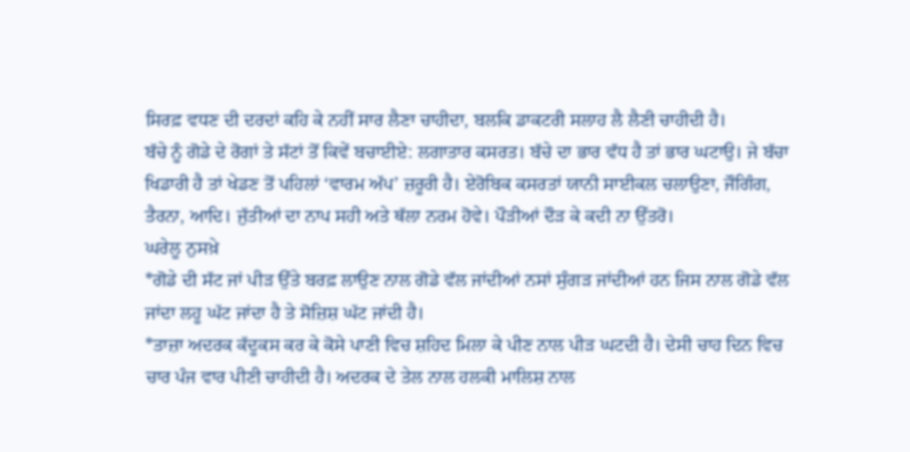ਸਿਰਫ਼ ਵਧਣ ਦੀ ਦਰਦਾਂ ਕਹਿ ਕੇ ਨਹੀਂ ਸਾਰ ਲੈਣਾ ਚਾਹੀਦਾ, ਬਲਕਿ ਡਾਕਟਰੀ ਸਲਾਹ ਲੈ ਲੈਣੀ ਚਾਹੀਦੀ ਹੈ।
ਬੱਚੇ ਨੂੰ ਗੋਡੇ ਦੇ ਰੋਗਾਂ ਤੇ ਸੱਟਾਂ ਤੋਂ ਕਿਵੇਂ ਬਚਾਈਏ: ਲਗਾਤਾਰ ਕਸਰਤ। ਬੱਚੇ ਦਾ ਭਾਰ ਵੱਧ ਹੈ ਤਾਂ ਭਾਰ ਘਟਾਉ। ਜੇ ਬੱਚਾ ਖਿਡਾਰੀ ਹੈ ਤਾਂ ਖੇਡਣ ਤੋਂ ਪਹਿਲਾਂ ‘ਵਾਰਮ ਅੱਪ’ ਜ਼ਰੂਰੀ ਹੈ। ਏਰੋਬਿਕ ਕਸਰਤਾਂ ਯਾਨੀ ਸਾਈਕਲ ਚਲਾਉਣਾ, ਜੌਗਿੰਗ, ਤੈਰਨਾ, ਆਦਿ। ਜੁੱਤੀਆਂ ਦਾ ਨਾਪ ਸਹੀ ਅਤੇ ਥੱਲਾ ਨਰਮ ਹੋਵੇ। ਪੌੜੀਆਂ ਦੌੜ ਕੇ ਕਦੀ ਨਾ ਉੱਤਰੋ।
ਘਰੇਲੂ ਨੁਸਖ਼ੇ
*ਗੋਡੇ ਦੀ ਸੱਟ ਜਾਂ ਪੀੜ ਉੱਤੇ ਬਰਫ਼ ਲਾਉਣ ਨਾਲ ਗੋਡੇ ਵੱਲ ਜਾਂਦੀਆਂ ਨਸਾਂ ਸੁੰਗੜ ਜਾਂਦੀਆਂ ਹਨ ਜਿਸ ਨਾਲ ਗੋਡੇ ਵੱਲ ਜਾਂਦਾ ਲਹੂ ਘੱਟ ਜਾਂਦਾ ਹੈ ਤੇ ਸੋਜ਼ਿਸ਼ ਘੱਟ ਜਾਂਦੀ ਹੈ।
*ਤਾਜ਼ਾ ਅਦਰਕ ਕੱਦੂਕਸ ਕਰ ਕੇ ਕੋਸੇ ਪਾਣੀ ਵਿਚ ਸ਼ਹਿਦ ਮਿਲਾ ਕੇ ਪੀਣ ਨਾਲ ਪੀੜ ਘਟਦੀ ਹੈ। ਦੇਸੀ ਚਾਹ ਦਿਨ ਵਿਚ ਚਾਰ ਪੰਜ ਵਾਰ ਪੀਣੀ ਚਾਹੀਦੀ ਹੈ। ਅਦਰਕ ਦੇ ਤੇਲ ਨਾਲ ਹਲਕੀ ਮਾਲਿਸ਼ ਨਾਲ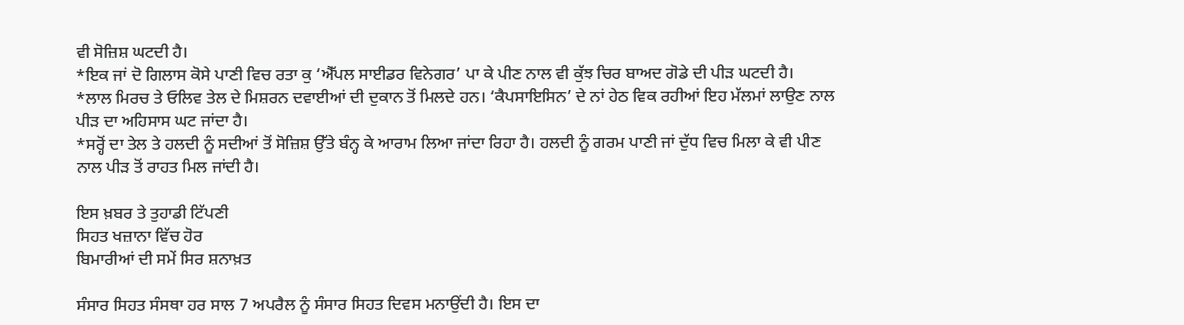ਵੀ ਸੋਜ਼ਿਸ਼ ਘਟਦੀ ਹੈ।
*ਇਕ ਜਾਂ ਦੋ ਗਿਲਾਸ ਕੋਸੇ ਪਾਣੀ ਵਿਚ ਰਤਾ ਕੁ ‘ਐੱਪਲ ਸਾਈਡਰ ਵਿਨੇਗਰ’ ਪਾ ਕੇ ਪੀਣ ਨਾਲ ਵੀ ਕੁੱਝ ਚਿਰ ਬਾਅਦ ਗੋਡੇ ਦੀ ਪੀੜ ਘਟਦੀ ਹੈ।
*ਲਾਲ ਮਿਰਚ ਤੇ ਓਲਿਵ ਤੇਲ ਦੇ ਮਿਸ਼ਰਨ ਦਵਾਈਆਂ ਦੀ ਦੁਕਾਨ ਤੋਂ ਮਿਲਦੇ ਹਨ। ‘ਕੈਪਸਾਇਸਿਨ’ ਦੇ ਨਾਂ ਹੇਠ ਵਿਕ ਰਹੀਆਂ ਇਹ ਮੱਲਮਾਂ ਲਾਉਣ ਨਾਲ ਪੀੜ ਦਾ ਅਹਿਸਾਸ ਘਟ ਜਾਂਦਾ ਹੈ।
*ਸਰ੍ਹੋਂ ਦਾ ਤੇਲ ਤੇ ਹਲਦੀ ਨੂੰ ਸਦੀਆਂ ਤੋਂ ਸੋਜ਼ਿਸ਼ ਉੱਤੇ ਬੰਨ੍ਹ ਕੇ ਆਰਾਮ ਲਿਆ ਜਾਂਦਾ ਰਿਹਾ ਹੈ। ਹਲਦੀ ਨੂੰ ਗਰਮ ਪਾਣੀ ਜਾਂ ਦੁੱਧ ਵਿਚ ਮਿਲਾ ਕੇ ਵੀ ਪੀਣ ਨਾਲ ਪੀੜ ਤੋਂ ਰਾਹਤ ਮਿਲ ਜਾਂਦੀ ਹੈ।

ਇਸ ਖ਼ਬਰ ਤੇ ਤੁਹਾਡੀ ਟਿੱਪਣੀ
ਸਿਹਤ ਖਜ਼ਾਨਾ ਵਿੱਚ ਹੋਰ
ਬਿਮਾਰੀਆਂ ਦੀ ਸਮੇਂ ਸਿਰ ਸ਼ਨਾਖ਼ਤ

ਸੰਸਾਰ ਸਿਹਤ ਸੰਸਥਾ ਹਰ ਸਾਲ 7 ਅਪਰੈਲ ਨੂੰ ਸੰਸਾਰ ਸਿਹਤ ਦਿਵਸ ਮਨਾਉਂਦੀ ਹੈ। ਇਸ ਦਾ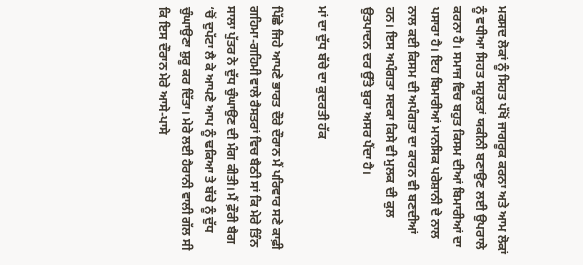ਮਕਸਦ ਲੋਕਾਂ ਨੂੰ ਸਿਹਤ ਪੱਖੋਂ ਜਾਗਰੂਕ ਕਰਨਾ ਅਤੇ ਆਮ ਲੋਕਾਂ ਨੂੰ ਵਧੀਆ ਸਿਹਤ ਸਹੂਲਤਾਂ ਯਕੀਨੀ ਬਣਾਉਣ ਲਈ ਉਪਰਾਲੇ ਕਰਨਾ ਹੈ। ਸਮਾਜ ਵਿਚ ਬਹੁਤ ਕਿਸਮ ਦੀਆਂ ਬਿਮਾਰੀਆਂ ਦਾ ਪਸਾਰਾ ਹੈ। ਇਹ ਬਿਮਾਰੀਆਂ ਮਾਨਸਿਕ ਪਰੇਸ਼ਾਨੀ ਦੇ ਨਾਲ ਨਾਲ ਕਈ ਕਿਸਮ ਦੀ ਅਪੰਗਤਾ ਦਾ ਕਾਰਨ ਵੀ ਬਣਦੀਆਂ ਹਨ। ਇਸ ਅਪੰਗਤਾ ਸਦਕਾ ਕਿਸੇ ਵੀ ਮੁਲਕ ਦੀ ਕੁਲ ਉਤਪਾਦਨ ਦਰ ਉੱਤੇ ਬੁਰਾ ਅਸਰ ਪੈਂਦਾ ਹੈ।

ਮਾਂ ਦਾ ਦੁੱਧ ਬੱਚੇ ਦਾ ਕੁਦਰਤੀ ਹੱਕ

ਪਿੱਛੇ ਜਿਹੇ ਆਪਣੇ ਭਾਰਤ ਦੌਰੇ ਦੌਰਾਨ ਮੈਂ ਪਰਿਵਾਰ ਸਣੇ ਕਾਫ਼ੀ ਗਹਿਮਾ-ਗਹਿਮੀ ਵਾਲੇ ਰੈਸਤਰਾਂ ਵਿਚ ਬੈਠੀ ਸਾਂ ਕਿ ਮੇਰੇ ਤਿੰਨ ਸਾਲਾ ਪੁੱਤਰ ਨੇ ਦੁੱਧ ਚੁੰਘਾਉਣ ਦੀ ਮੰਗ ਕੀਤੀ। ਮੈਂ ਫ਼ੌਰੀ ਬੈਗ ‘ਚੋਂ ਦੁਪੱਟਾ ਲੈ ਕੇ ਆਪਣੇ ਆਪ ਨੂੰ ਢਕਿਆ ਤੇ ਬੱਚੇ ਨੂੰ ਦੁੱਧ ਚੁੰਘਾਉਣਾ ਸ਼ੁਰੂ ਕਰ ਦਿੱਤਾ। ਮੇਰੇ ਲਈ ਹੈਰਾਨੀ ਵਾਲੀ ਗੱਲ ਸੀ ਕਿ ਇਸ ਦੌਰਾਨ ਮੇਰੇ ਆਸੇ-ਪਾਸੇ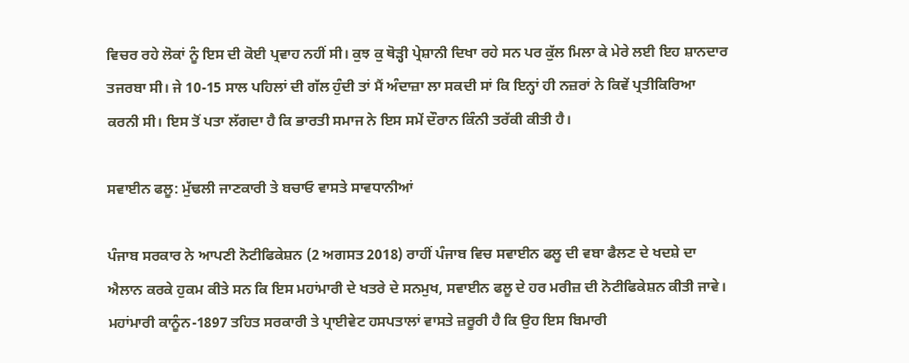ਵਿਚਰ ਰਹੇ ਲੋਕਾਂ ਨੂੰ ਇਸ ਦੀ ਕੋਈ ਪ੍ਰਵਾਹ ਨਹੀਂ ਸੀ। ਕੁਝ ਕੁ ਥੋੜ੍ਹੀ ਪ੍ਰੇਸ਼ਾਨੀ ਦਿਖਾ ਰਹੇ ਸਨ ਪਰ ਕੁੱਲ ਮਿਲਾ ਕੇ ਮੇਰੇ ਲਈ ਇਹ ਸ਼ਾਨਦਾਰ ਤਜਰਬਾ ਸੀ। ਜੇ 10-15 ਸਾਲ ਪਹਿਲਾਂ ਦੀ ਗੱਲ ਹੁੰਦੀ ਤਾਂ ਮੈਂ ਅੰਦਾਜ਼ਾ ਲਾ ਸਕਦੀ ਸਾਂ ਕਿ ਇਨ੍ਹਾਂ ਹੀ ਨਜ਼ਰਾਂ ਨੇ ਕਿਵੇਂ ਪ੍ਰਤੀਕਿਰਿਆ ਕਰਨੀ ਸੀ। ਇਸ ਤੋਂ ਪਤਾ ਲੱਗਦਾ ਹੈ ਕਿ ਭਾਰਤੀ ਸਮਾਜ ਨੇ ਇਸ ਸਮੇਂ ਦੌਰਾਨ ਕਿੰਨੀ ਤਰੱਕੀ ਕੀਤੀ ਹੈ।

ਸਵਾਈਨ ਫਲੂ: ਮੁੱਢਲੀ ਜਾਣਕਾਰੀ ਤੇ ਬਚਾਓ ਵਾਸਤੇ ਸਾਵਧਾਨੀਆਂ

ਪੰਜਾਬ ਸਰਕਾਰ ਨੇ ਆਪਣੀ ਨੋਟੀਫਿਕੇਸ਼ਨ (2 ਅਗਸਤ 2018) ਰਾਹੀਂ ਪੰਜਾਬ ਵਿਚ ਸਵਾਈਨ ਫਲੂ ਦੀ ਵਬਾ ਫੈਲਣ ਦੇ ਖਦਸ਼ੇ ਦਾ ਐਲਾਨ ਕਰਕੇ ਹੁਕਮ ਕੀਤੇ ਸਨ ਕਿ ਇਸ ਮਹਾਂਮਾਰੀ ਦੇ ਖਤਰੇ ਦੇ ਸਨਮੁਖ, ਸਵਾਈਨ ਫਲੂ ਦੇ ਹਰ ਮਰੀਜ਼ ਦੀ ਨੋਟੀਫਿਕੇਸ਼ਨ ਕੀਤੀ ਜਾਵੇ। ਮਹਾਂਮਾਰੀ ਕਾਨੂੰਨ-1897 ਤਹਿਤ ਸਰਕਾਰੀ ਤੇ ਪ੍ਰਾਈਵੇਟ ਹਸਪਤਾਲਾਂ ਵਾਸਤੇ ਜ਼ਰੂਰੀ ਹੈ ਕਿ ਉਹ ਇਸ ਬਿਮਾਰੀ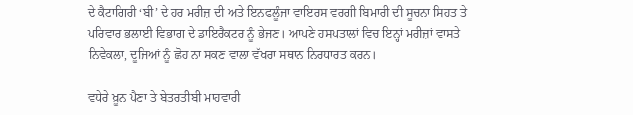ਦੇ ਕੈਟਾਗਿਰੀ ‘ਬੀ’ ਦੇ ਹਰ ਮਰੀਜ਼ ਦੀ ਅਤੇ ਇਨਫਲੂੰਜਾ ਵਾਇਰਸ ਵਰਗੀ ਬਿਮਾਰੀ ਦੀ ਸੂਚਨਾ ਸਿਹਤ ਤੇ ਪਰਿਵਾਰ ਭਲਾਈ ਵਿਭਾਗ ਦੇ ਡਾਇਰੈਕਟਰ ਨੂੰ ਭੇਜਣ। ਆਪਣੇ ਹਸਪਤਾਲਾਂ ਵਿਚ ਇਨ੍ਹਾਂ ਮਰੀਜ਼ਾਂ ਵਾਸਤੇ ਨਿਵੇਕਲਾ, ਦੂਜਿਆਂ ਨੂੰ ਛੋਹ ਨਾ ਸਕਣ ਵਾਲਾ ਵੱਖਰਾ ਸਥਾਨ ਨਿਰਧਾਰਤ ਕਰਨ।

ਵਧੇਰੇ ਖ਼ੂਨ ਪੈਣਾ ਤੇ ਬੇਤਰਤੀਬੀ ਮਾਹਵਾਰੀ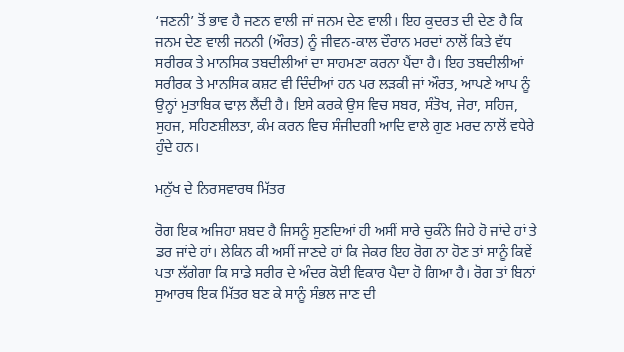‘ਜਣਨੀ’ ਤੋਂ ਭਾਵ ਹੈ ਜਣਨ ਵਾਲੀ ਜਾਂ ਜਨਮ ਦੇਣ ਵਾਲੀ। ਇਹ ਕੁਦਰਤ ਦੀ ਦੇਣ ਹੈ ਕਿ ਜਨਮ ਦੇਣ ਵਾਲੀ ਜਨਨੀ (ਔਰਤ) ਨੂੰ ਜੀਵਨ-ਕਾਲ ਦੌਰਾਨ ਮਰਦਾਂ ਨਾਲੋਂ ਕਿਤੇ ਵੱਧ ਸਰੀਰਕ ਤੇ ਮਾਨਸਿਕ ਤਬਦੀਲੀਆਂ ਦਾ ਸਾਹਮਣਾ ਕਰਨਾ ਪੈਂਦਾ ਹੈ। ਇਹ ਤਬਦੀਲੀਆਂ ਸਰੀਰਕ ਤੇ ਮਾਨਸਿਕ ਕਸ਼ਟ ਵੀ ਦਿੰਦੀਆਂ ਹਨ ਪਰ ਲੜਕੀ ਜਾਂ ਔਰਤ, ਆਪਣੇ ਆਪ ਨੂੰ ਉਨ੍ਹਾਂ ਮੁਤਾਬਿਕ ਢਾਲ਼ ਲੈਂਦੀ ਹੈ। ਇਸੇ ਕਰਕੇ ਉਸ ਵਿਚ ਸਬਰ, ਸੰਤੋਖ, ਜੇਰਾ, ਸਹਿਜ, ਸੁਹਜ, ਸਹਿਣਸ਼ੀਲਤਾ, ਕੰਮ ਕਰਨ ਵਿਚ ਸੰਜੀਦਗੀ ਆਦਿ ਵਾਲੇ ਗੁਣ ਮਰਦ ਨਾਲੋਂ ਵਧੇਰੇ ਹੁੰਦੇ ਹਨ।

ਮਨੁੱਖ ਦੇ ਨਿਰਸਵਾਰਥ ਮਿੱਤਰ

ਰੋਗ ਇਕ ਅਜਿਹਾ ਸ਼ਬਦ ਹੈ ਜਿਸਨੂੰ ਸੁਣਦਿਆਂ ਹੀ ਅਸੀਂ ਸਾਰੇ ਚੁਕੰਨੇ ਜਿਹੇ ਹੋ ਜਾਂਦੇ ਹਾਂ ਤੇ ਡਰ ਜਾਂਦੇ ਹਾਂ। ਲੇਕਿਨ ਕੀ ਅਸੀਂ ਜਾਣਦੇ ਹਾਂ ਕਿ ਜੇਕਰ ਇਹ ਰੋਗ ਨਾ ਹੋਣ ਤਾਂ ਸਾਨੂੰ ਕਿਵੇਂ ਪਤਾ ਲੱਗੇਗਾ ਕਿ ਸਾਡੇ ਸਰੀਰ ਦੇ ਅੰਦਰ ਕੋਈ ਵਿਕਾਰ ਪੈਦਾ ਹੋ ਗਿਆ ਹੈ। ਰੋਗ ਤਾਂ ਬਿਨਾਂ ਸੁਆਰਥ ਇਕ ਮਿੱਤਰ ਬਣ ਕੇ ਸਾਨੂੰ ਸੰਭਲ ਜਾਣ ਦੀ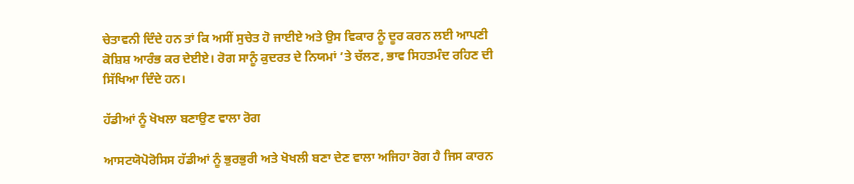ਚੇਤਾਵਨੀ ਦਿੰਦੇ ਹਨ ਤਾਂ ਕਿ ਅਸੀਂ ਸੁਚੇਤ ਹੋ ਜਾਈਏ ਅਤੇ ਉਸ ਵਿਕਾਰ ਨੂੰ ਦੂਰ ਕਰਨ ਲਈ ਆਪਣੀ ਕੋਸ਼ਿਸ਼ ਆਰੰਭ ਕਰ ਦੇਈਏ। ਰੋਗ ਸਾਨੂੰ ਕੁਦਰਤ ਦੇ ਨਿਯਮਾਂ ’ਤੇ ਚੱਲਣ, ਭਾਵ ਸਿਹਤਮੰਦ ਰਹਿਣ ਦੀ ਸਿੱਖਿਆ ਦਿੰਦੇ ਹਨ।

ਹੱਡੀਆਂ ਨੂੰ ਖੋਖਲਾ ਬਣਾਉਣ ਵਾਲਾ ਰੋਗ

ਆਸਟਯੋਪੋਰੋਸਿਸ ਹੱਡੀਆਂ ਨੂੰ ਭੁਰਭੁਰੀ ਅਤੇ ਖੋਖਲੀ ਬਣਾ ਦੇਣ ਵਾਲਾ ਅਜਿਹਾ ਰੋਗ ਹੈ ਜਿਸ ਕਾਰਨ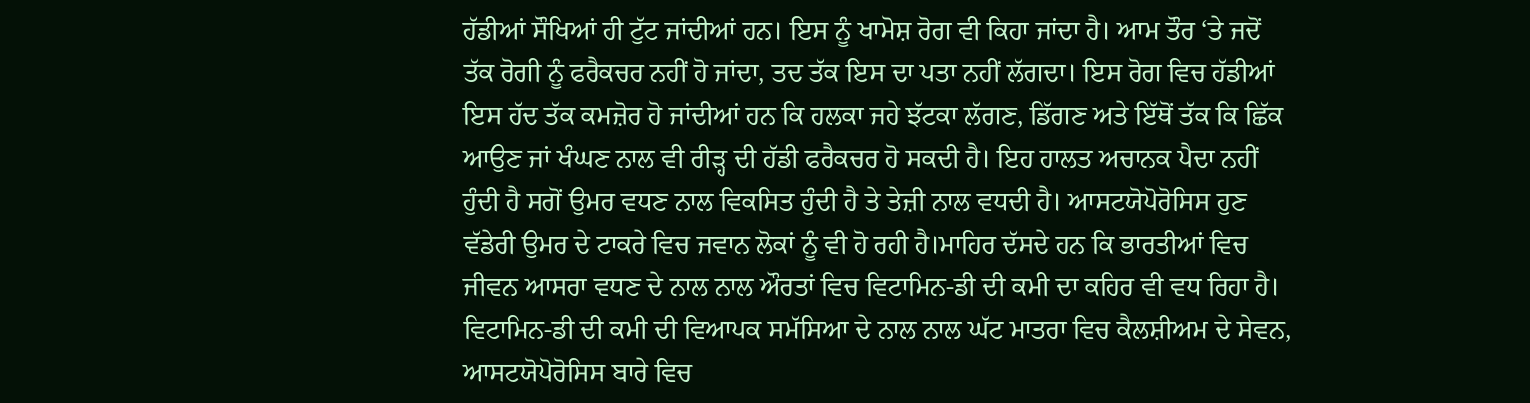ਹੱਡੀਆਂ ਸੌਖਿਆਂ ਹੀ ਟੁੱਟ ਜਾਂਦੀਆਂ ਹਨ। ਇਸ ਨੂੰ ਖਾਮੋਸ਼ ਰੋਗ ਵੀ ਕਿਹਾ ਜਾਂਦਾ ਹੈ। ਆਮ ਤੌਰ ‘ਤੇ ਜਦੋਂ ਤੱਕ ਰੋਗੀ ਨੂੰ ਫਰੈਕਚਰ ਨਹੀਂ ਹੋ ਜਾਂਦਾ, ਤਦ ਤੱਕ ਇਸ ਦਾ ਪਤਾ ਨਹੀਂ ਲੱਗਦਾ। ਇਸ ਰੋਗ ਵਿਚ ਹੱਡੀਆਂ ਇਸ ਹੱਦ ਤੱਕ ਕਮਜ਼ੋਰ ਹੋ ਜਾਂਦੀਆਂ ਹਨ ਕਿ ਹਲਕਾ ਜਹੇ ਝੱਟਕਾ ਲੱਗਣ, ਡਿੱਗਣ ਅਤੇ ਇੱਥੋਂ ਤੱਕ ਕਿ ਛਿੱਕ ਆਉਣ ਜਾਂ ਖੰਘਣ ਨਾਲ ਵੀ ਰੀੜ੍ਹ ਦੀ ਹੱਡੀ ਫਰੈਕਚਰ ਹੋ ਸਕਦੀ ਹੈ। ਇਹ ਹਾਲਤ ਅਚਾਨਕ ਪੈਦਾ ਨਹੀਂ ਹੁੰਦੀ ਹੈ ਸਗੋਂ ਉਮਰ ਵਧਣ ਨਾਲ ਵਿਕਸਿਤ ਹੁੰਦੀ ਹੈ ਤੇ ਤੇਜ਼ੀ ਨਾਲ ਵਧਦੀ ਹੈ। ਆਸਟਯੋਪੋਰੋਸਿਸ ਹੁਣ ਵੱਡੇਰੀ ਉਮਰ ਦੇ ਟਾਕਰੇ ਵਿਚ ਜਵਾਨ ਲੋਕਾਂ ਨੂੰ ਵੀ ਹੋ ਰਹੀ ਹੈ।ਮਾਹਿਰ ਦੱਸਦੇ ਹਨ ਕਿ ਭਾਰਤੀਆਂ ਵਿਚ ਜੀਵਨ ਆਸਰਾ ਵਧਣ ਦੇ ਨਾਲ ਨਾਲ ਔਰਤਾਂ ਵਿਚ ਵਿਟਾਮਿਨ-ਡੀ ਦੀ ਕਮੀ ਦਾ ਕਹਿਰ ਵੀ ਵਧ ਰਿਹਾ ਹੈ। ਵਿਟਾਮਿਨ-ਡੀ ਦੀ ਕਮੀ ਦੀ ਵਿਆਪਕ ਸਮੱਸਿਆ ਦੇ ਨਾਲ ਨਾਲ ਘੱਟ ਮਾਤਰਾ ਵਿਚ ਕੈਲਸ਼ੀਅਮ ਦੇ ਸੇਵਨ, ਆਸਟਯੋਪੋਰੋਸਿਸ ਬਾਰੇ ਵਿਚ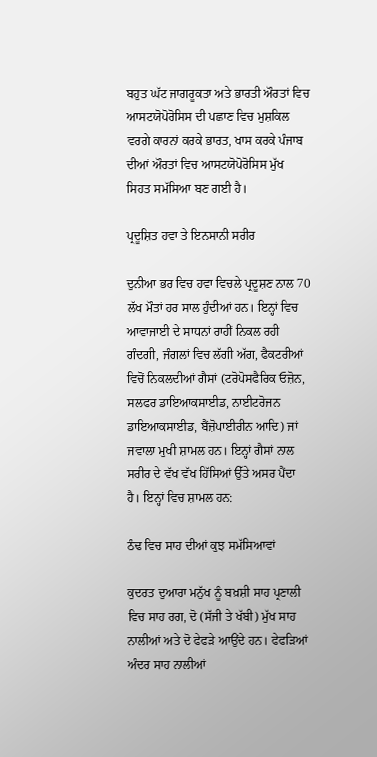ਬਹੁਤ ਘੱਟ ਜਾਗਰੂਕਤਾ ਅਤੇ ਭਾਰਤੀ ਔਰਤਾਂ ਵਿਚ ਆਸਟਯੋਪੋਰੋਸਿਸ ਦੀ ਪਛਾਣ ਵਿਚ ਮੁਸ਼ਕਿਲ ਵਰਗੇ ਕਾਰਨਾਂ ਕਰਕੇ ਭਾਰਤ, ਖਾਸ ਕਰਕੇ ਪੰਜਾਬ ਦੀਆਂ ਔਰਤਾਂ ਵਿਚ ਆਸਟਯੋਪੋਰੋਸਿਸ ਮੁੱਖ ਸਿਹਤ ਸਮੱਸਿਆ ਬਣ ਗਈ ਹੈ।

ਪ੍ਰਦੂਸ਼ਿਤ ਹਵਾ ਤੇ ਇਨਸਾਨੀ ਸਰੀਰ

ਦੁਨੀਆ ਭਰ ਵਿਚ ਹਵਾ ਵਿਚਲੇ ਪ੍ਰਦੂਸ਼ਣ ਨਾਲ 70 ਲੱਖ ਮੌਤਾਂ ਹਰ ਸਾਲ ਹੁੰਦੀਆਂ ਹਨ। ਇਨ੍ਹਾਂ ਵਿਚ ਆਵਾਜਾਈ ਦੇ ਸਾਧਨਾਂ ਰਾਹੀਂ ਨਿਕਲ ਰਹੀ ਗੰਦਗੀ, ਜੰਗਲਾਂ ਵਿਚ ਲੱਗੀ ਅੱਗ, ਫੈਕਟਰੀਆਂ ਵਿਚੋਂ ਨਿਕਲਦੀਆਂ ਗੈਸਾਂ (ਟਰੋਪੋਸਫੈਰਿਕ ਓਜ਼ੋਨ, ਸਲਫਰ ਡਾਇਆਕਸਾਈਡ, ਨਾਈਟਰੋਜਨ ਡਾਇਆਕਸਾਈਡ, ਬੈਂਜ਼ੋਪਾਈਰੀਨ ਆਦਿ) ਜਾਂ ਜਵਾਲਾ ਮੁਖੀ ਸ਼ਾਮਲ ਹਨ। ਇਨ੍ਹਾਂ ਗੈਸਾਂ ਨਾਲ ਸਰੀਰ ਦੇ ਵੱਖ ਵੱਖ ਹਿੱਸਿਆਂ ਉੱਤੇ ਅਸਰ ਪੈਂਦਾ ਹੈ। ਇਨ੍ਹਾਂ ਵਿਚ ਸ਼ਾਮਲ ਹਨ:

ਠੰਢ ਵਿਚ ਸਾਹ ਦੀਆਂ ਕੁਝ ਸਮੱਸਿਆਵਾਂ

ਕੁਦਰਤ ਦੁਆਰਾ ਮਨੁੱਖ ਨੂੰ ਬਖ਼ਸ਼ੀ ਸਾਹ ਪ੍ਰਣਾਲੀ ਵਿਚ ਸਾਹ ਰਗ, ਦੋ (ਸੱਜੀ ਤੇ ਖੱਬੀ) ਮੁੱਖ ਸਾਹ ਨਾਲੀਆਂ ਅਤੇ ਦੋ ਫੇਫੜੇ ਆਉਂਦੇ ਹਨ। ਫੇਫੜਿਆਂ ਅੰਦਰ ਸਾਹ ਨਾਲੀਆਂ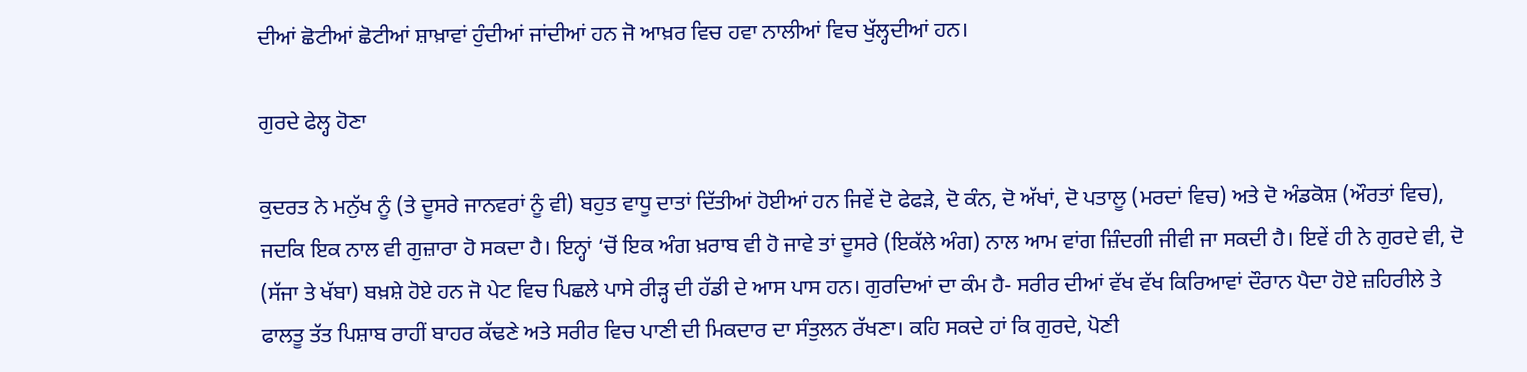ਦੀਆਂ ਛੋਟੀਆਂ ਛੋਟੀਆਂ ਸ਼ਾਖ਼ਾਵਾਂ ਹੁੰਦੀਆਂ ਜਾਂਦੀਆਂ ਹਨ ਜੋ ਆਖ਼ਰ ਵਿਚ ਹਵਾ ਨਾਲੀਆਂ ਵਿਚ ਖੁੱਲ੍ਹਦੀਆਂ ਹਨ।

ਗੁਰਦੇ ਫੇਲ੍ਹ ਹੋਣਾ

ਕੁਦਰਤ ਨੇ ਮਨੁੱਖ ਨੂੰ (ਤੇ ਦੂਸਰੇ ਜਾਨਵਰਾਂ ਨੂੰ ਵੀ) ਬਹੁਤ ਵਾਧੂ ਦਾਤਾਂ ਦਿੱਤੀਆਂ ਹੋਈਆਂ ਹਨ ਜਿਵੇਂ ਦੋ ਫੇਫੜੇ, ਦੋ ਕੰਨ, ਦੋ ਅੱਖਾਂ, ਦੋ ਪਤਾਲੂ (ਮਰਦਾਂ ਵਿਚ) ਅਤੇ ਦੋ ਅੰਡਕੋਸ਼ (ਔਰਤਾਂ ਵਿਚ), ਜਦਕਿ ਇਕ ਨਾਲ ਵੀ ਗੁਜ਼ਾਰਾ ਹੋ ਸਕਦਾ ਹੈ। ਇਨ੍ਹਾਂ ‘ਚੋਂ ਇਕ ਅੰਗ ਖ਼ਰਾਬ ਵੀ ਹੋ ਜਾਵੇ ਤਾਂ ਦੂਸਰੇ (ਇਕੱਲੇ ਅੰਗ) ਨਾਲ ਆਮ ਵਾਂਗ ਜ਼ਿੰਦਗੀ ਜੀਵੀ ਜਾ ਸਕਦੀ ਹੈ। ਇਵੇਂ ਹੀ ਨੇ ਗੁਰਦੇ ਵੀ, ਦੋ (ਸੱਜਾ ਤੇ ਖੱਬਾ) ਬਖ਼ਸ਼ੇ ਹੋਏ ਹਨ ਜੋ ਪੇਟ ਵਿਚ ਪਿਛਲੇ ਪਾਸੇ ਰੀੜ੍ਹ ਦੀ ਹੱਡੀ ਦੇ ਆਸ ਪਾਸ ਹਨ। ਗੁਰਦਿਆਂ ਦਾ ਕੰਮ ਹੈ- ਸਰੀਰ ਦੀਆਂ ਵੱਖ ਵੱਖ ਕਿਰਿਆਵਾਂ ਦੌਰਾਨ ਪੈਦਾ ਹੋਏ ਜ਼ਹਿਰੀਲੇ ਤੇ ਫਾਲਤੂ ਤੱਤ ਪਿਸ਼ਾਬ ਰਾਹੀਂ ਬਾਹਰ ਕੱਢਣੇ ਅਤੇ ਸਰੀਰ ਵਿਚ ਪਾਣੀ ਦੀ ਮਿਕਦਾਰ ਦਾ ਸੰਤੁਲਨ ਰੱਖਣਾ। ਕਹਿ ਸਕਦੇ ਹਾਂ ਕਿ ਗੁਰਦੇ, ਪੋਣੀ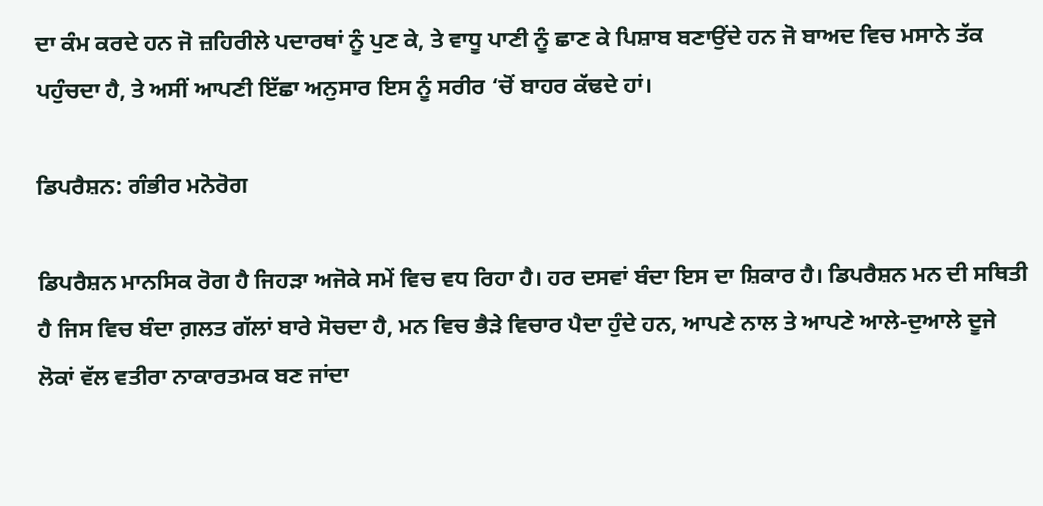ਦਾ ਕੰਮ ਕਰਦੇ ਹਨ ਜੋ ਜ਼ਹਿਰੀਲੇ ਪਦਾਰਥਾਂ ਨੂੰ ਪੁਣ ਕੇ, ਤੇ ਵਾਧੂ ਪਾਣੀ ਨੂੰ ਛਾਣ ਕੇ ਪਿਸ਼ਾਬ ਬਣਾਉਂਦੇ ਹਨ ਜੋ ਬਾਅਦ ਵਿਚ ਮਸਾਨੇ ਤੱਕ ਪਹੁੰਚਦਾ ਹੈ, ਤੇ ਅਸੀਂ ਆਪਣੀ ਇੱਛਾ ਅਨੁਸਾਰ ਇਸ ਨੂੰ ਸਰੀਰ ‘ਚੋਂ ਬਾਹਰ ਕੱਢਦੇ ਹਾਂ।

ਡਿਪਰੈਸ਼ਨ: ਗੰਭੀਰ ਮਨੋਰੋਗ

ਡਿਪਰੈਸ਼ਨ ਮਾਨਸਿਕ ਰੋਗ ਹੈ ਜਿਹੜਾ ਅਜੋਕੇ ਸਮੇਂ ਵਿਚ ਵਧ ਰਿਹਾ ਹੈ। ਹਰ ਦਸਵਾਂ ਬੰਦਾ ਇਸ ਦਾ ਸ਼ਿਕਾਰ ਹੈ। ਡਿਪਰੈਸ਼ਨ ਮਨ ਦੀ ਸਥਿਤੀ ਹੈ ਜਿਸ ਵਿਚ ਬੰਦਾ ਗ਼ਲਤ ਗੱਲਾਂ ਬਾਰੇ ਸੋਚਦਾ ਹੈ, ਮਨ ਵਿਚ ਭੈੜੇ ਵਿਚਾਰ ਪੈਦਾ ਹੁੰਦੇ ਹਨ, ਆਪਣੇ ਨਾਲ ਤੇ ਆਪਣੇ ਆਲੇ-ਦੁਆਲੇ ਦੂਜੇ ਲੋਕਾਂ ਵੱਲ ਵਤੀਰਾ ਨਾਕਾਰਤਮਕ ਬਣ ਜਾਂਦਾ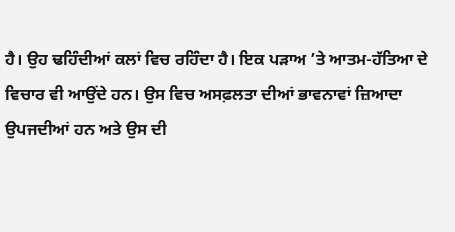ਹੈ। ਉਹ ਢਹਿੰਦੀਆਂ ਕਲਾਂ ਵਿਚ ਰਹਿੰਦਾ ਹੈ। ਇਕ ਪੜਾਅ ’ਤੇ ਆਤਮ-ਹੱਤਿਆ ਦੇ ਵਿਚਾਰ ਵੀ ਆਉਂਦੇ ਹਨ। ਉਸ ਵਿਚ ਅਸਫ਼ਲਤਾ ਦੀਆਂ ਭਾਵਨਾਵਾਂ ਜ਼ਿਆਦਾ ਉਪਜਦੀਆਂ ਹਨ ਅਤੇ ਉਸ ਦੀ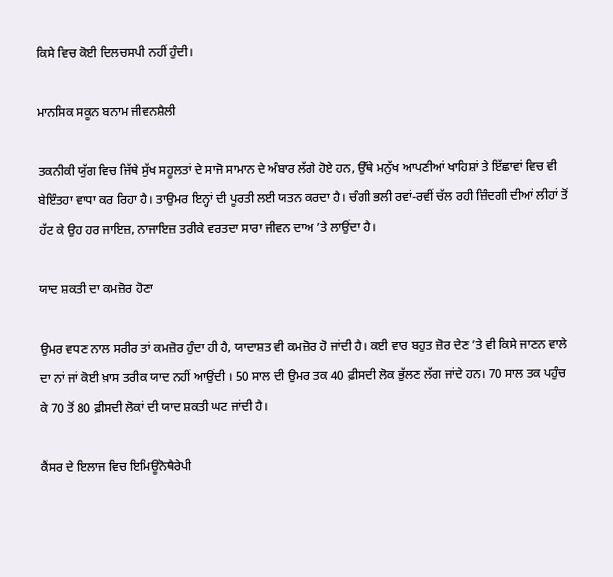ਕਿਸੇ ਵਿਚ ਕੋਈ ਦਿਲਚਸਪੀ ਨਹੀਂ ਹੁੰਦੀ।

ਮਾਨਸਿਕ ਸਕੂਨ ਬਨਾਮ ਜੀਵਨਸ਼ੈਲੀ

ਤਕਨੀਕੀ ਯੁੱਗ ਵਿਚ ਜਿੱਥੇ ਸੁੱਖ ਸਹੂਲਤਾਂ ਦੇ ਸਾਜੋ ਸਾਮਾਨ ਦੇ ਅੰਬਾਰ ਲੱਗੇ ਹੋਏ ਹਨ, ਉੱਥੇ ਮਨੁੱਖ ਆਪਣੀਆਂ ਖਾਹਿਸ਼ਾਂ ਤੇ ਇੱਛਾਵਾਂ ਵਿਚ ਵੀ ਬੇਇੰਤਹਾ ਵਾਧਾ ਕਰ ਰਿਹਾ ਹੈ। ਤਾਉਮਰ ਇਨ੍ਹਾਂ ਦੀ ਪੂਰਤੀ ਲਈ ਯਤਨ ਕਰਦਾ ਹੈ। ਚੰਗੀ ਭਲੀ ਰਵਾਂ-ਰਵੀਂ ਚੱਲ ਰਹੀ ਜ਼ਿੰਦਗੀ ਦੀਆਂ ਲੀਹਾਂ ਤੋਂ ਹੱਟ ਕੇ ਉਹ ਹਰ ਜਾਇਜ਼, ਨਾਜਾਇਜ਼ ਤਰੀਕੇ ਵਰਤਦਾ ਸਾਰਾ ਜੀਵਨ ਦਾਅ ’ਤੇ ਲਾਉਂਦਾ ਹੈ।

ਯਾਦ ਸ਼ਕਤੀ ਦਾ ਕਮਜ਼ੋਰ ਹੋਣਾ

ਉਮਰ ਵਧਣ ਨਾਲ ਸਰੀਰ ਤਾਂ ਕਮਜ਼ੋਰ ਹੁੰਦਾ ਹੀ ਹੈ, ਯਾਦਾਸ਼ਤ ਵੀ ਕਮਜ਼ੋਰ ਹੋ ਜਾਂਦੀ ਹੈ। ਕਈ ਵਾਰ ਬਹੁਤ ਜ਼ੋਰ ਦੇਣ ’ਤੇ ਵੀ ਕਿਸੇ ਜਾਣਨ ਵਾਲੇ ਦਾ ਨਾਂ ਜਾਂ ਕੋਈ ਖ਼ਾਸ ਤਰੀਕ ਯਾਦ ਨਹੀਂ ਆਉਂਦੀ । 50 ਸਾਲ ਦੀ ਉਮਰ ਤਕ 40 ਫ਼ੀਸਦੀ ਲੋਕ ਭੁੱਲਣ ਲੱਗ ਜਾਂਦੇ ਹਨ। 70 ਸਾਲ ਤਕ ਪਹੁੰਚ ਕੇ 70 ਤੋਂ 80 ਫ਼ੀਸਦੀ ਲੋਕਾਂ ਦੀ ਯਾਦ ਸ਼ਕਤੀ ਘਟ ਜਾਂਦੀ ਹੈ।

ਕੈਂਸਰ ਦੇ ਇਲਾਜ ਵਿਚ ਇਮਿਊਨੋਥੈਰੇਪੀ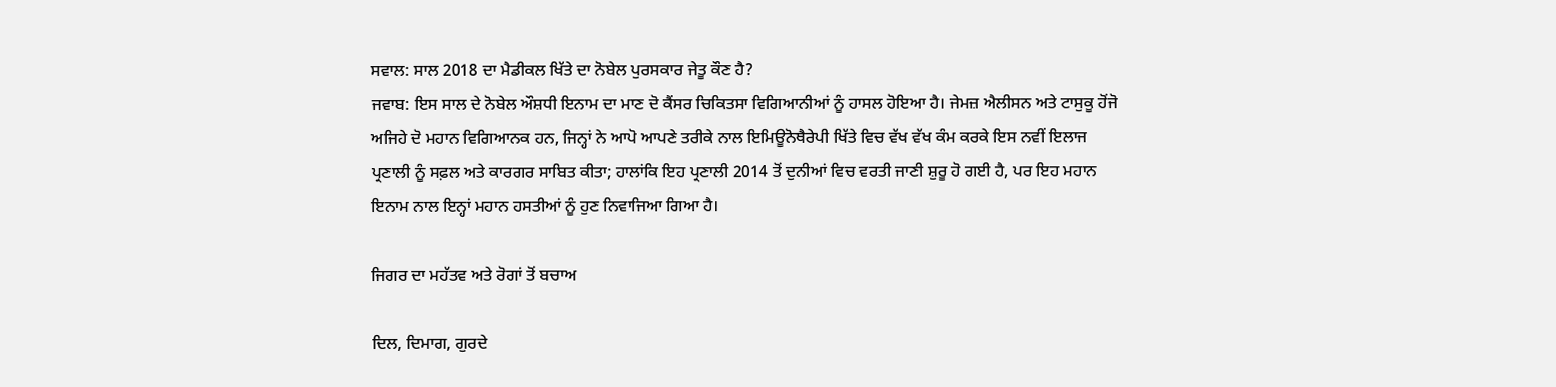ਸਵਾਲ: ਸਾਲ 2018 ਦਾ ਮੈਡੀਕਲ ਖਿੱਤੇ ਦਾ ਨੋਬੇਲ ਪੁਰਸਕਾਰ ਜੇਤੂ ਕੌਣ ਹੈ?
ਜਵਾਬ: ਇਸ ਸਾਲ ਦੇ ਨੋਬੇਲ ਔਸ਼ਧੀ ਇਨਾਮ ਦਾ ਮਾਣ ਦੋ ਕੈਂਸਰ ਚਿਕਿਤਸਾ ਵਿਗਿਆਨੀਆਂ ਨੂੰ ਹਾਸਲ ਹੋਇਆ ਹੈ। ਜੇਮਜ਼ ਐਲੀਸਨ ਅਤੇ ਟਾਸੁਕੂ ਹੋਂਜੋ ਅਜਿਹੇ ਦੋ ਮਹਾਨ ਵਿਗਿਆਨਕ ਹਨ, ਜਿਨ੍ਹਾਂ ਨੇ ਆਪੋ ਆਪਣੇ ਤਰੀਕੇ ਨਾਲ ਇਮਿਊਨੋਥੈਰੇਪੀ ਖਿੱਤੇ ਵਿਚ ਵੱਖ ਵੱਖ ਕੰਮ ਕਰਕੇ ਇਸ ਨਵੀਂ ਇਲਾਜ ਪ੍ਰਣਾਲੀ ਨੂੰ ਸਫ਼ਲ ਅਤੇ ਕਾਰਗਰ ਸਾਬਿਤ ਕੀਤਾ; ਹਾਲਾਂਕਿ ਇਹ ਪ੍ਰਣਾਲੀ 2014 ਤੋਂ ਦੁਨੀਆਂ ਵਿਚ ਵਰਤੀ ਜਾਣੀ ਸ਼ੁਰੂ ਹੋ ਗਈ ਹੈ, ਪਰ ਇਹ ਮਹਾਨ ਇਨਾਮ ਨਾਲ ਇਨ੍ਹਾਂ ਮਹਾਨ ਹਸਤੀਆਂ ਨੂੰ ਹੁਣ ਨਿਵਾਜਿਆ ਗਿਆ ਹੈ।

ਜਿਗਰ ਦਾ ਮਹੱਤਵ ਅਤੇ ਰੋਗਾਂ ਤੋਂ ਬਚਾਅ

ਦਿਲ, ਦਿਮਾਗ, ਗੁਰਦੇ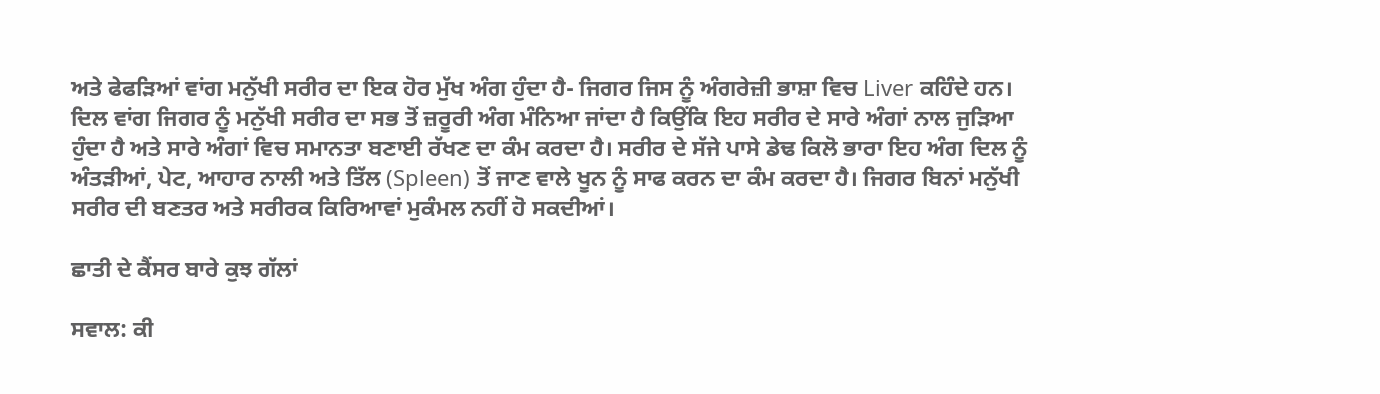ਅਤੇ ਫੇਫੜਿਆਂ ਵਾਂਗ ਮਨੁੱਖੀ ਸਰੀਰ ਦਾ ਇਕ ਹੋਰ ਮੁੱਖ ਅੰਗ ਹੁੰਦਾ ਹੈ- ਜਿਗਰ ਜਿਸ ਨੂੰ ਅੰਗਰੇਜ਼ੀ ਭਾਸ਼ਾ ਵਿਚ Liver ਕਹਿੰਦੇ ਹਨ। ਦਿਲ ਵਾਂਗ ਜਿਗਰ ਨੂੰ ਮਨੁੱਖੀ ਸਰੀਰ ਦਾ ਸਭ ਤੋਂ ਜ਼ਰੂਰੀ ਅੰਗ ਮੰਨਿਆ ਜਾਂਦਾ ਹੈ ਕਿਉਂਕਿ ਇਹ ਸਰੀਰ ਦੇ ਸਾਰੇ ਅੰਗਾਂ ਨਾਲ ਜੁੜਿਆ ਹੁੰਦਾ ਹੈ ਅਤੇ ਸਾਰੇ ਅੰਗਾਂ ਵਿਚ ਸਮਾਨਤਾ ਬਣਾਈ ਰੱਖਣ ਦਾ ਕੰਮ ਕਰਦਾ ਹੈ। ਸਰੀਰ ਦੇ ਸੱਜੇ ਪਾਸੇ ਡੇਢ ਕਿਲੋ ਭਾਰਾ ਇਹ ਅੰਗ ਦਿਲ ਨੂੰ ਅੰਤੜੀਆਂ, ਪੇਟ, ਆਹਾਰ ਨਾਲੀ ਅਤੇ ਤਿੱਲ (Spleen) ਤੋਂ ਜਾਣ ਵਾਲੇ ਖੂਨ ਨੂੰ ਸਾਫ ਕਰਨ ਦਾ ਕੰਮ ਕਰਦਾ ਹੈ। ਜਿਗਰ ਬਿਨਾਂ ਮਨੁੱਖੀ ਸਰੀਰ ਦੀ ਬਣਤਰ ਅਤੇ ਸਰੀਰਕ ਕਿਰਿਆਵਾਂ ਮੁਕੰਮਲ ਨਹੀਂ ਹੋ ਸਕਦੀਆਂ।

ਛਾਤੀ ਦੇ ਕੈਂਸਰ ਬਾਰੇ ਕੁਝ ਗੱਲਾਂ

ਸਵਾਲ: ਕੀ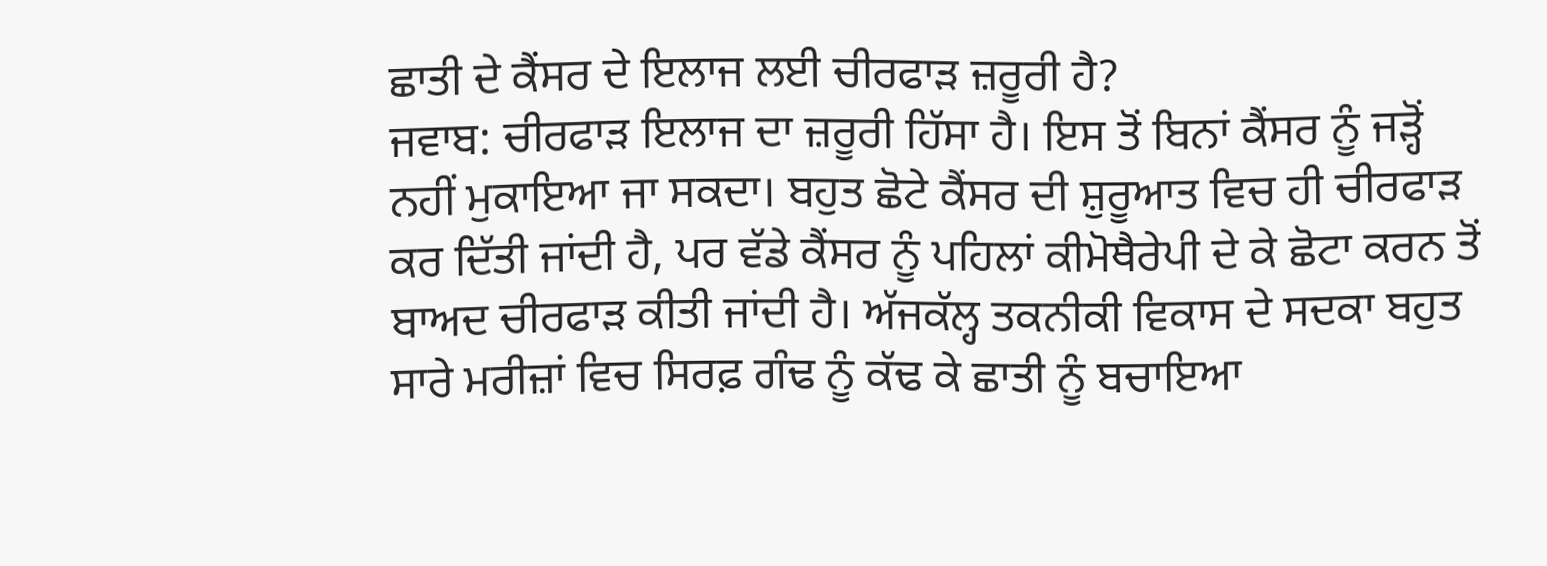ਛਾਤੀ ਦੇ ਕੈਂਸਰ ਦੇ ਇਲਾਜ ਲਈ ਚੀਰਫਾੜ ਜ਼ਰੂਰੀ ਹੈ?
ਜਵਾਬ: ਚੀਰਫਾੜ ਇਲਾਜ ਦਾ ਜ਼ਰੂਰੀ ਹਿੱਸਾ ਹੈ। ਇਸ ਤੋਂ ਬਿਨਾਂ ਕੈਂਸਰ ਨੂੰ ਜੜ੍ਹੋਂ ਨਹੀਂ ਮੁਕਾਇਆ ਜਾ ਸਕਦਾ। ਬਹੁਤ ਛੋਟੇ ਕੈਂਸਰ ਦੀ ਸ਼ੁਰੂਆਤ ਵਿਚ ਹੀ ਚੀਰਫਾੜ ਕਰ ਦਿੱਤੀ ਜਾਂਦੀ ਹੈ, ਪਰ ਵੱਡੇ ਕੈਂਸਰ ਨੂੰ ਪਹਿਲਾਂ ਕੀਮੋਥੈਰੇਪੀ ਦੇ ਕੇ ਛੋਟਾ ਕਰਨ ਤੋਂ ਬਾਅਦ ਚੀਰਫਾੜ ਕੀਤੀ ਜਾਂਦੀ ਹੈ। ਅੱਜਕੱਲ੍ਹ ਤਕਨੀਕੀ ਵਿਕਾਸ ਦੇ ਸਦਕਾ ਬਹੁਤ ਸਾਰੇ ਮਰੀਜ਼ਾਂ ਵਿਚ ਸਿਰਫ਼ ਗੰਢ ਨੂੰ ਕੱਢ ਕੇ ਛਾਤੀ ਨੂੰ ਬਚਾਇਆ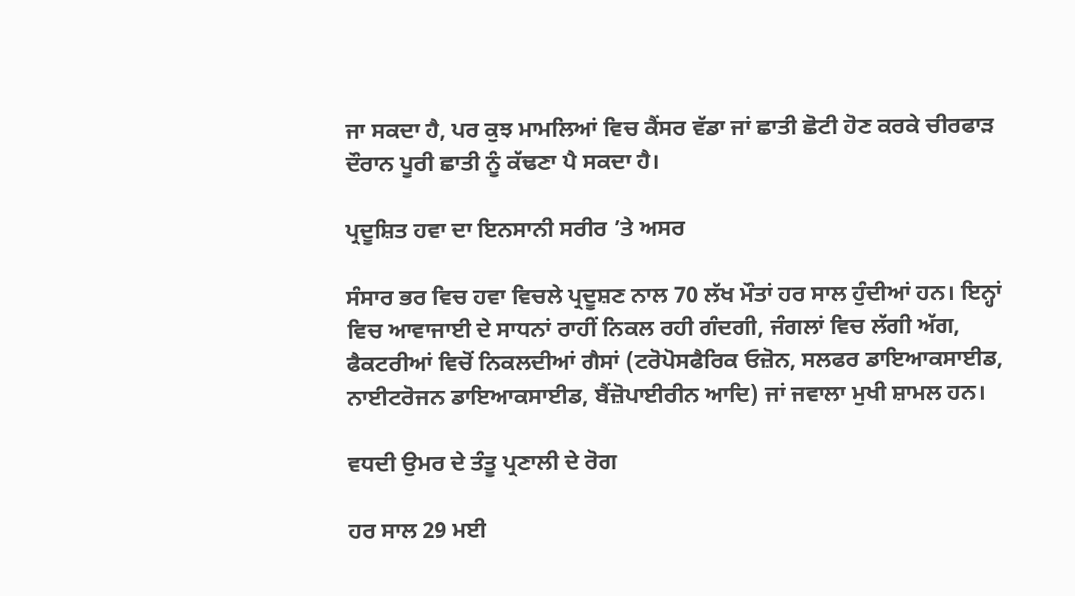ਜਾ ਸਕਦਾ ਹੈ, ਪਰ ਕੁਝ ਮਾਮਲਿਆਂ ਵਿਚ ਕੈਂਸਰ ਵੱਡਾ ਜਾਂ ਛਾਤੀ ਛੋਟੀ ਹੋਣ ਕਰਕੇ ਚੀਰਫਾੜ ਦੌਰਾਨ ਪੂਰੀ ਛਾਤੀ ਨੂੰ ਕੱਢਣਾ ਪੈ ਸਕਦਾ ਹੈ।

ਪ੍ਰਦੂਸ਼ਿਤ ਹਵਾ ਦਾ ਇਨਸਾਨੀ ਸਰੀਰ ’ਤੇ ਅਸਰ

ਸੰਸਾਰ ਭਰ ਵਿਚ ਹਵਾ ਵਿਚਲੇ ਪ੍ਰਦੂਸ਼ਣ ਨਾਲ 70 ਲੱਖ ਮੌਤਾਂ ਹਰ ਸਾਲ ਹੁੰਦੀਆਂ ਹਨ। ਇਨ੍ਹਾਂ ਵਿਚ ਆਵਾਜਾਈ ਦੇ ਸਾਧਨਾਂ ਰਾਹੀਂ ਨਿਕਲ ਰਹੀ ਗੰਦਗੀ, ਜੰਗਲਾਂ ਵਿਚ ਲੱਗੀ ਅੱਗ, ਫੈਕਟਰੀਆਂ ਵਿਚੋਂ ਨਿਕਲਦੀਆਂ ਗੈਸਾਂ (ਟਰੋਪੋਸਫੈਰਿਕ ਓਜ਼ੋਨ, ਸਲਫਰ ਡਾਇਆਕਸਾਈਡ, ਨਾਈਟਰੋਜਨ ਡਾਇਆਕਸਾਈਡ, ਬੈਂਜ਼ੋਪਾਈਰੀਨ ਆਦਿ) ਜਾਂ ਜਵਾਲਾ ਮੁਖੀ ਸ਼ਾਮਲ ਹਨ।

ਵਧਦੀ ਉਮਰ ਦੇ ਤੰਤੂ ਪ੍ਰਣਾਲੀ ਦੇ ਰੋਗ

ਹਰ ਸਾਲ 29 ਮਈ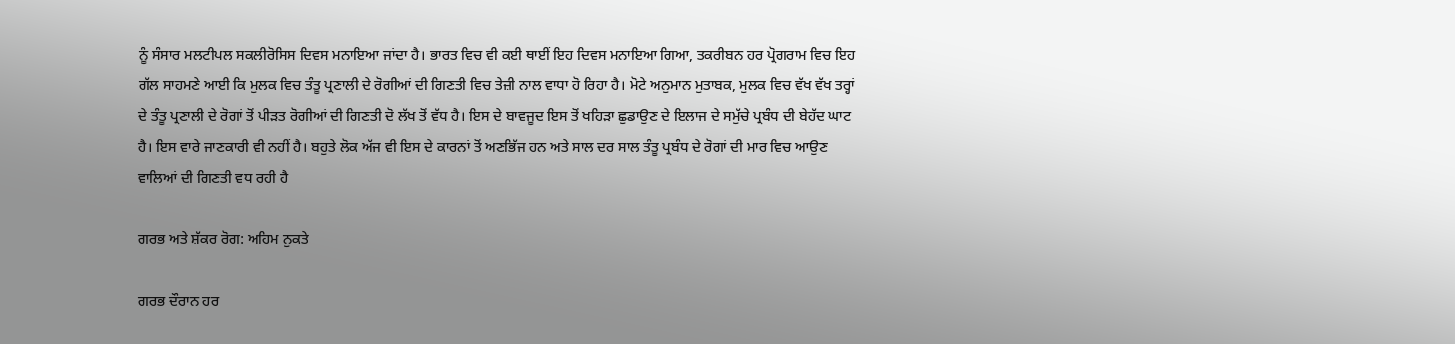ਨੂੰ ਸੰਸਾਰ ਮਲਟੀਪਲ ਸਕਲੀਰੋਸਿਸ ਦਿਵਸ ਮਨਾਇਆ ਜਾਂਦਾ ਹੈ। ਭਾਰਤ ਵਿਚ ਵੀ ਕਈ ਥਾਈਂ ਇਹ ਦਿਵਸ ਮਨਾਇਆ ਗਿਆ, ਤਕਰੀਬਨ ਹਰ ਪ੍ਰੋਗਰਾਮ ਵਿਚ ਇਹ ਗੱਲ ਸਾਹਮਣੇ ਆਈ ਕਿ ਮੁਲਕ ਵਿਚ ਤੰਤੂ ਪ੍ਰਣਾਲੀ ਦੇ ਰੋਗੀਆਂ ਦੀ ਗਿਣਤੀ ਵਿਚ ਤੇਜ਼ੀ ਨਾਲ ਵਾਧਾ ਹੋ ਰਿਹਾ ਹੈ। ਮੋਟੇ ਅਨੁਮਾਨ ਮੁਤਾਬਕ, ਮੁਲਕ ਵਿਚ ਵੱਖ ਵੱਖ ਤਰ੍ਹਾਂ ਦੇ ਤੰਤੂ ਪ੍ਰਣਾਲੀ ਦੇ ਰੋਗਾਂ ਤੋਂ ਪੀੜਤ ਰੋਗੀਆਂ ਦੀ ਗਿਣਤੀ ਦੋ ਲੱਖ ਤੋਂ ਵੱਧ ਹੈ। ਇਸ ਦੇ ਬਾਵਜੂਦ ਇਸ ਤੋਂ ਖਹਿੜਾ ਛੁਡਾਉਣ ਦੇ ਇਲਾਜ ਦੇ ਸਮੁੱਚੇ ਪ੍ਰਬੰਧ ਦੀ ਬੇਹੱਦ ਘਾਟ ਹੈ। ਇਸ ਵਾਰੇ ਜਾਣਕਾਰੀ ਵੀ ਨਹੀਂ ਹੈ। ਬਹੁਤੇ ਲੋਕ ਅੱਜ ਵੀ ਇਸ ਦੇ ਕਾਰਨਾਂ ਤੋਂ ਅਣਭਿੱਜ ਹਨ ਅਤੇ ਸਾਲ ਦਰ ਸਾਲ ਤੰਤੂ ਪ੍ਰਬੰਧ ਦੇ ਰੋਗਾਂ ਦੀ ਮਾਰ ਵਿਚ ਆਉਣ ਵਾਲਿਆਂ ਦੀ ਗਿਣਤੀ ਵਧ ਰਹੀ ਹੈ

ਗਰਭ ਅਤੇ ਸ਼ੱਕਰ ਰੋਗ: ਅਹਿਮ ਨੁਕਤੇ

ਗਰਭ ਦੌਰਾਨ ਹਰ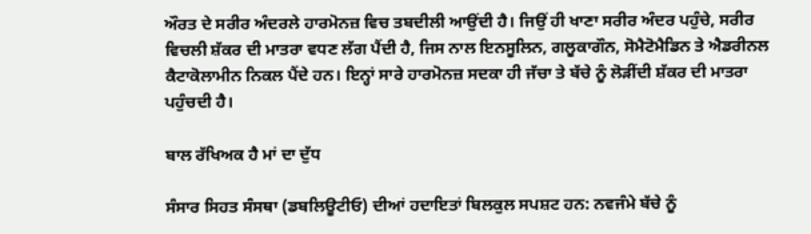ਔਰਤ ਦੇ ਸਰੀਰ ਅੰਦਰਲੇ ਹਾਰਮੋਨਜ਼ ਵਿਚ ਤਬਦੀਲੀ ਆਉਂਦੀ ਹੈ। ਜਿਉਂ ਹੀ ਖਾਣਾ ਸਰੀਰ ਅੰਦਰ ਪਹੁੰਚੇ, ਸਰੀਰ ਵਿਚਲੀ ਸ਼ੱਕਰ ਦੀ ਮਾਤਰਾ ਵਧਣ ਲੱਗ ਪੈਂਦੀ ਹੈ, ਜਿਸ ਨਾਲ ਇਨਸੂਲਿਨ, ਗਲੂਕਾਗੌਨ, ਸੋਮੈਟੋਮੈਡਿਨ ਤੇ ਐਡਰੀਨਲ ਕੈਟਾਕੋਲਾਮੀਨ ਨਿਕਲ ਪੈਂਦੇ ਹਨ। ਇਨ੍ਹਾਂ ਸਾਰੇ ਹਾਰਮੋਨਜ਼ ਸਦਕਾ ਹੀ ਜੱਚਾ ਤੇ ਬੱਚੇ ਨੂੰ ਲੋੜੀਂਦੀ ਸ਼ੱਕਰ ਦੀ ਮਾਤਰਾ ਪਹੁੰਚਦੀ ਹੈ।

ਬਾਲ ਰੱਖਿਅਕ ਹੈ ਮਾਂ ਦਾ ਦੁੱਧ

ਸੰਸਾਰ ਸਿਹਤ ਸੰਸਥਾ (ਡਬਲਿਊਟੀਓ) ਦੀਆਂ ਹਦਾਇਤਾਂ ਬਿਲਕੁਲ ਸਪਸ਼ਟ ਹਨ: ਨਵਜੰਮੇ ਬੱਚੇ ਨੂੰ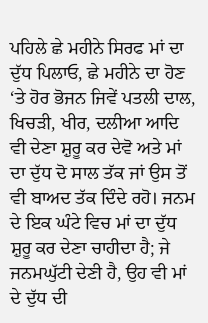ਪਹਿਲੇ ਛੇ ਮਹੀਨੇ ਸਿਰਫ ਮਾਂ ਦਾ ਦੁੱਧ ਪਿਲਾਓ, ਛੇ ਮਹੀਨੇ ਦਾ ਹੋਣ ‘ਤੇ ਹੋਰ ਭੋਜਨ ਜਿਵੇਂ ਪਤਲੀ ਦਾਲ, ਖਿਚੜੀ, ਖੀਰ, ਦਲੀਆ ਆਦਿ ਵੀ ਦੇਣਾ ਸ਼ੁਰੂ ਕਰ ਦੇਵੋ ਅਤੇ ਮਾਂ ਦਾ ਦੁੱਧ ਦੋ ਸਾਲ ਤੱਕ ਜਾਂ ਉਸ ਤੋਂ ਵੀ ਬਾਅਦ ਤੱਕ ਦਿੰਦੇ ਰਹੋ। ਜਨਮ ਦੇ ਇਕ ਘੰਟੇ ਵਿਚ ਮਾਂ ਦਾ ਦੁੱਧ ਸ਼ੁਰੂ ਕਰ ਦੇਣਾ ਚਾਹੀਦਾ ਹੈ; ਜੇ ਜਨਮਘੁੱਟੀ ਦੇਣੀ ਹੈ, ਉਹ ਵੀ ਮਾਂ ਦੇ ਦੁੱਧ ਦੀ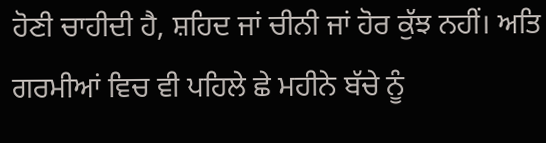ਹੋਣੀ ਚਾਹੀਦੀ ਹੈ, ਸ਼ਹਿਦ ਜਾਂ ਚੀਨੀ ਜਾਂ ਹੋਰ ਕੁੱਝ ਨਹੀਂ। ਅਤਿ ਗਰਮੀਆਂ ਵਿਚ ਵੀ ਪਹਿਲੇ ਛੇ ਮਹੀਨੇ ਬੱਚੇ ਨੂੰ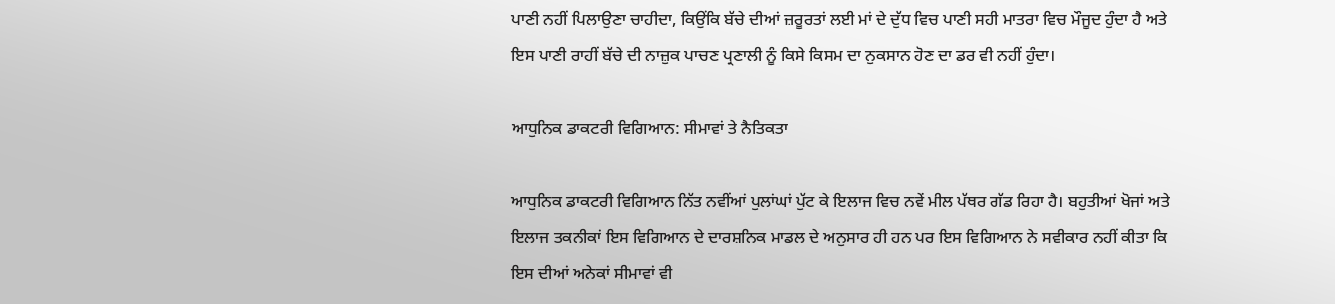ਪਾਣੀ ਨਹੀਂ ਪਿਲਾਉਣਾ ਚਾਹੀਦਾ, ਕਿਉਂਕਿ ਬੱਚੇ ਦੀਆਂ ਜ਼ਰੂਰਤਾਂ ਲਈ ਮਾਂ ਦੇ ਦੁੱਧ ਵਿਚ ਪਾਣੀ ਸਹੀ ਮਾਤਰਾ ਵਿਚ ਮੌਜੂਦ ਹੁੰਦਾ ਹੈ ਅਤੇ ਇਸ ਪਾਣੀ ਰਾਹੀਂ ਬੱਚੇ ਦੀ ਨਾਜ਼ੁਕ ਪਾਚਣ ਪ੍ਰਣਾਲੀ ਨੂੰ ਕਿਸੇ ਕਿਸਮ ਦਾ ਨੁਕਸਾਨ ਹੋਣ ਦਾ ਡਰ ਵੀ ਨਹੀਂ ਹੁੰਦਾ।

ਆਧੁਨਿਕ ਡਾਕਟਰੀ ਵਿਗਿਆਨ: ਸੀਮਾਵਾਂ ਤੇ ਨੈਤਿਕਤਾ

ਆਧੁਨਿਕ ਡਾਕਟਰੀ ਵਿਗਿਆਨ ਨਿੱਤ ਨਵੀਂਆਂ ਪੁਲਾਂਘਾਂ ਪੁੱਟ ਕੇ ਇਲਾਜ ਵਿਚ ਨਵੇਂ ਮੀਲ ਪੱਥਰ ਗੱਡ ਰਿਹਾ ਹੈ। ਬਹੁਤੀਆਂ ਖੋਜਾਂ ਅਤੇ ਇਲਾਜ ਤਕਨੀਕਾਂ ਇਸ ਵਿਗਿਆਨ ਦੇ ਦਾਰਸ਼ਨਿਕ ਮਾਡਲ ਦੇ ਅਨੁਸਾਰ ਹੀ ਹਨ ਪਰ ਇਸ ਵਿਗਿਆਨ ਨੇ ਸਵੀਕਾਰ ਨਹੀਂ ਕੀਤਾ ਕਿ ਇਸ ਦੀਆਂ ਅਨੇਕਾਂ ਸੀਮਾਵਾਂ ਵੀ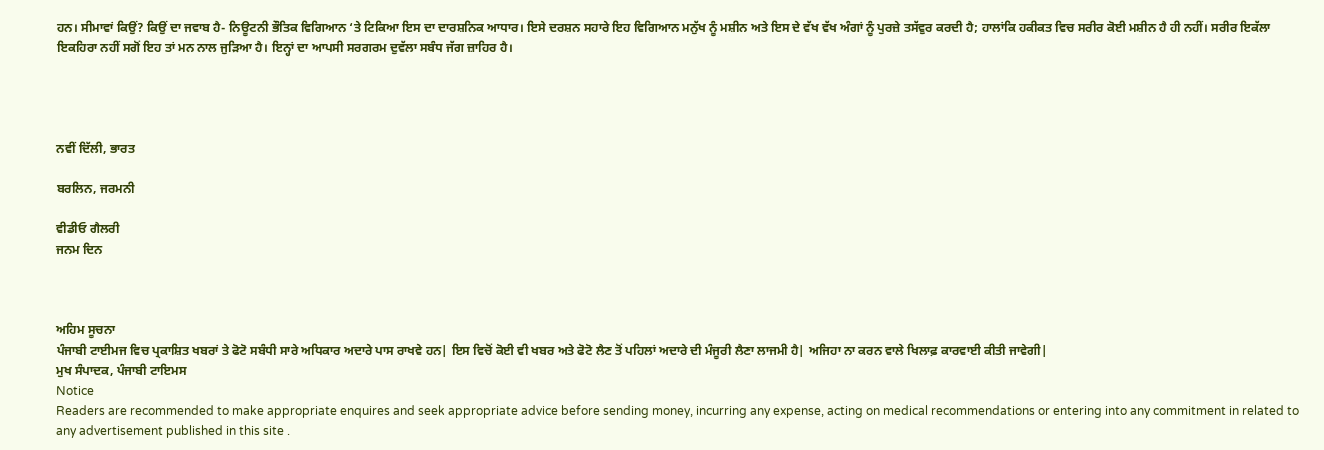ਹਨ। ਸੀਮਾਵਾਂ ਕਿਉਂ? ਕਿਉਂ ਦਾ ਜਵਾਬ ਹੈ- ਨਿਊਟਨੀ ਭੌਤਿਕ ਵਿਗਿਆਨ ‘ਤੇ ਟਿਕਿਆ ਇਸ ਦਾ ਦਾਰਸ਼ਨਿਕ ਆਧਾਰ। ਇਸੇ ਦਰਸ਼ਨ ਸਹਾਰੇ ਇਹ ਵਿਗਿਆਨ ਮਨੁੱਖ ਨੂੰ ਮਸ਼ੀਨ ਅਤੇ ਇਸ ਦੇ ਵੱਖ ਵੱਖ ਅੰਗਾਂ ਨੂੰ ਪੁਰਜ਼ੇ ਤਸੱਵੁਰ ਕਰਦੀ ਹੈ; ਹਾਲਾਂਕਿ ਹਕੀਕਤ ਵਿਚ ਸਰੀਰ ਕੋਈ ਮਸ਼ੀਨ ਹੈ ਹੀ ਨਹੀਂ। ਸਰੀਰ ਇਕੱਲਾ ਇਕਹਿਰਾ ਨਹੀਂ ਸਗੋਂ ਇਹ ਤਾਂ ਮਨ ਨਾਲ ਜੁੜਿਆ ਹੈ। ਇਨ੍ਹਾਂ ਦਾ ਆਪਸੀ ਸਰਗਰਮ ਦੁਵੱਲਾ ਸਬੰਧ ਜੱਗ ਜ਼ਾਹਿਰ ਹੈ।




ਨਵੀਂ ਦਿੱਲੀ, ਭਾਰਤ

ਬਰਲਿਨ, ਜਰਮਨੀ

ਵੀਡੀਓ ਗੈਲਰੀ
ਜਨਮ ਦਿਨ



ਅਹਿਮ ਸੂਚਨਾ
ਪੰਜਾਬੀ ਟਾਈਮਜ ਵਿਚ ਪ੍ਰਕਾਸ਼ਿਤ ਖਬਰਾਂ ਤੇ ਫੋਟੋ ਸਬੰਧੀ ਸਾਰੇ ਅਧਿਕਾਰ ਅਦਾਰੇ ਪਾਸ ਰਾਖਵੇ ਹਨ| ਇਸ ਵਿਚੋਂ ਕੋਈ ਵੀ ਖਬਰ ਅਤੇ ਫੋਟੋ ਲੈਣ ਤੋਂ ਪਹਿਲਾਂ ਅਦਾਰੇ ਦੀ ਮੰਜੂਰੀ ਲੈਣਾ ਲਾਜਮੀ ਹੈ| ਅਜਿਹਾ ਨਾ ਕਰਨ ਵਾਲੇ ਖਿਲਾਫ਼ ਕਾਰਵਾਈ ਕੀਤੀ ਜਾਵੇਗੀ|
ਮੁਖ ਸੰਪਾਦਕ, ਪੰਜਾਬੀ ਟਾਇਮਸ
Notice
Readers are recommended to make appropriate enquires and seek appropriate advice before sending money, incurring any expense, acting on medical recommendations or entering into any commitment in related to any advertisement published in this site .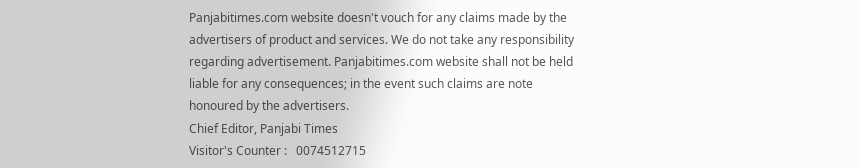Panjabitimes.com website doesn't vouch for any claims made by the advertisers of product and services. We do not take any responsibility regarding advertisement. Panjabitimes.com website shall not be held liable for any consequences; in the event such claims are note honoured by the advertisers.
Chief Editor, Panjabi Times
Visitor's Counter :   0074512715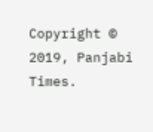Copyright © 2019, Panjabi Times.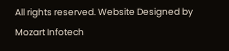All rights reserved. Website Designed by Mozart Infotech